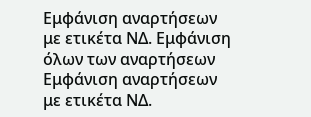Εμφάνιση αναρτήσεων με ετικέτα ΝΔ. Εμφάνιση όλων των αναρτήσεων
Εμφάνιση αναρτήσεων με ετικέτα ΝΔ.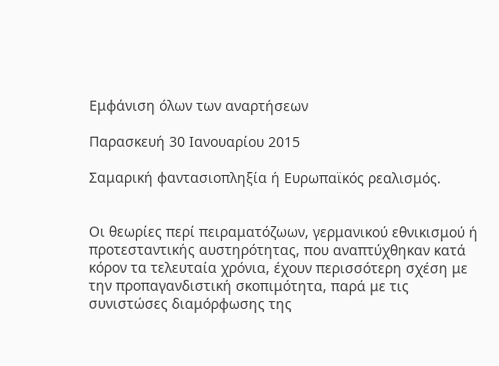Εμφάνιση όλων των αναρτήσεων

Παρασκευή 30 Ιανουαρίου 2015

Σαμαρική φαντασιοπληξία ή Ευρωπαϊκός ρεαλισμός.


Οι θεωρίες περί πειραματόζωων, γερμανικού εθνικισμού ή προτεσταντικής αυστηρότητας, που αναπτύχθηκαν κατά κόρον τα τελευταία χρόνια, έχουν περισσότερη σχέση με την προπαγανδιστική σκοπιμότητα, παρά με τις συνιστώσες διαμόρφωσης της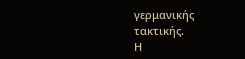γερμανικής τακτικής.
Η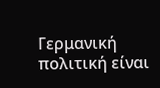Γερμανική πολιτική είναι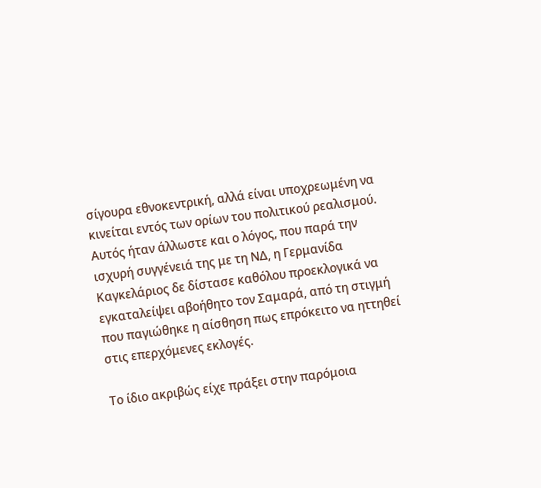σίγουρα εθνοκεντρική, αλλά είναι υποχρεωμένη να κινείται εντός των ορίων του πολιτικού ρεαλισμού.
Αυτός ήταν άλλωστε και ο λόγος, που παρά την ισχυρή συγγένειά της με τη ΝΔ, η Γερμανίδα Καγκελάριος δε δίστασε καθόλου προεκλογικά να εγκαταλείψει αβοήθητο τον Σαμαρά, από τη στιγμή που παγιώθηκε η αίσθηση πως επρόκειτο να ηττηθεί στις επερχόμενες εκλογές.

Το ίδιο ακριβώς είχε πράξει στην παρόμοια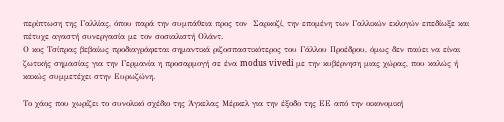περίπτωση της Γαλλίας, όπου παρά την συμπάθεια προς τον  Σαρκοζί, την επομένη των Γαλλικών εκλογών επεδίωξε και πέτυχε αγαστή συνεργασία με τον σοσιαλιστή Ολάντ.
Ο κος Τσίπρας βεβαίως προδιαγράφεται σημαντικά ριζοσπαστικότερος του Γάλλου Προέδρου, όμως δεν παύει να είναι ζωτικής σημασίας για την Γερμανία η προσαρμογή σε ένα modus vivedi με την κυβέρνηση μιας χώρας, που καλώς ή κακώς συμμετέχει στην Ευρωζώνη.

Το χάος που χωρίζει το συνολικό σχέδιο της Άγκελας Μέρκελ για την έξοδο της ΕΕ από την οικονομική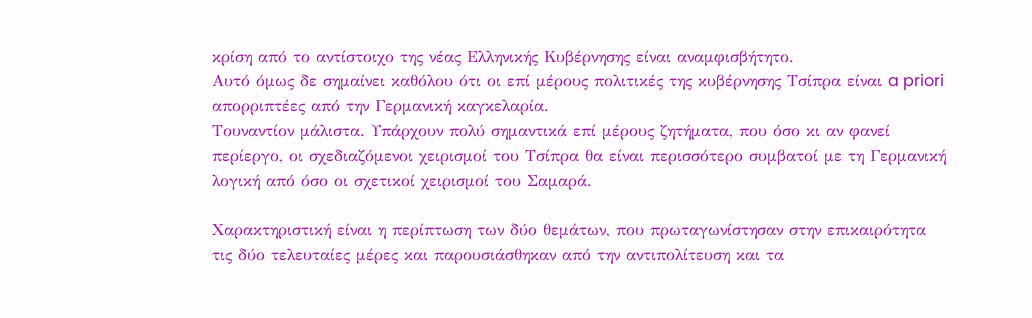κρίση από το αντίστοιχο της νέας Ελληνικής Κυβέρνησης είναι αναμφισβήτητο.
Αυτό όμως δε σημαίνει καθόλου ότι οι επί μέρους πολιτικές της κυβέρνησης Τσίπρα είναι a priori απορριπτέες από την Γερμανική καγκελαρία.
Τουναντίον μάλιστα. Υπάρχουν πολύ σημαντικά επί μέρους ζητήματα, που όσο κι αν φανεί περίεργο, οι σχεδιαζόμενοι χειρισμοί του Τσίπρα θα είναι περισσότερο συμβατοί με τη Γερμανική λογική από όσο οι σχετικοί χειρισμοί του Σαμαρά.

Χαρακτηριστική είναι η περίπτωση των δύο θεμάτων, που πρωταγωνίστησαν στην επικαιρότητα τις δύο τελευταίες μέρες και παρουσιάσθηκαν από την αντιπολίτευση και τα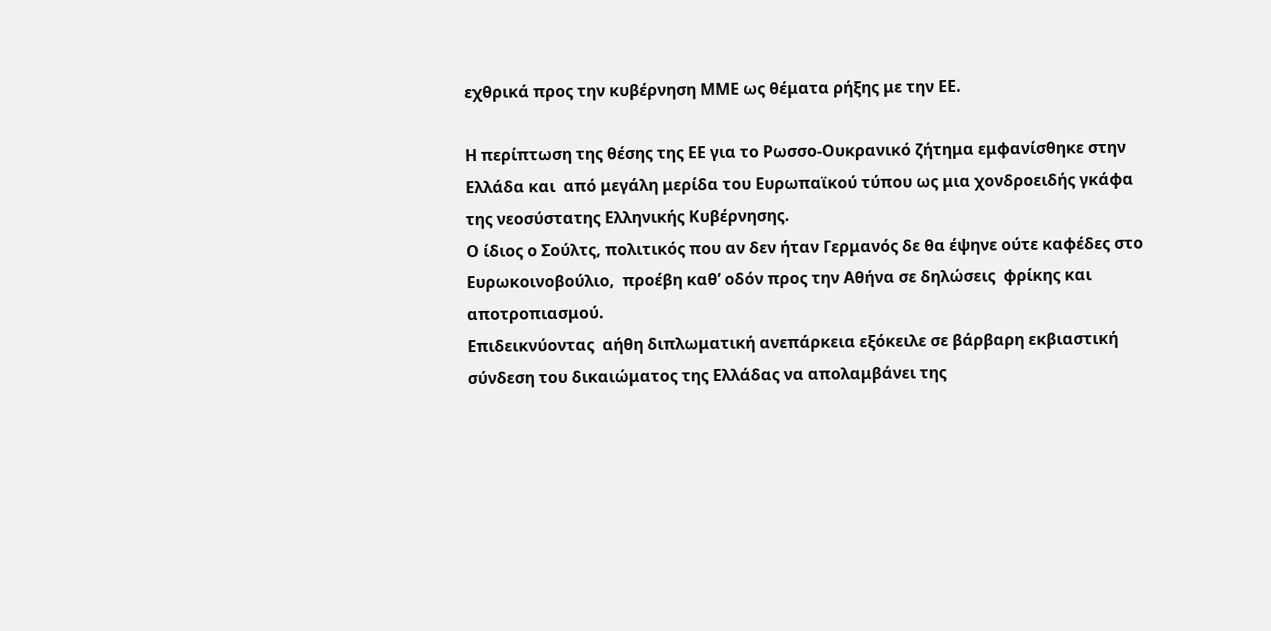εχθρικά προς την κυβέρνηση ΜΜΕ ως θέματα ρήξης με την ΕΕ.

Η περίπτωση της θέσης της ΕΕ για το Ρωσσο-Ουκρανικό ζήτημα εμφανίσθηκε στην Ελλάδα και  από μεγάλη μερίδα του Ευρωπαϊκού τύπου ως μια χονδροειδής γκάφα της νεοσύστατης Ελληνικής Κυβέρνησης.
Ο ίδιος ο Σούλτς, πολιτικός που αν δεν ήταν Γερμανός δε θα έψηνε ούτε καφέδες στο Ευρωκοινοβούλιο,  προέβη καθ’ οδόν προς την Αθήνα σε δηλώσεις  φρίκης και αποτροπιασμού.
Επιδεικνύοντας  αήθη διπλωματική ανεπάρκεια εξόκειλε σε βάρβαρη εκβιαστική σύνδεση του δικαιώματος της Ελλάδας να απολαμβάνει της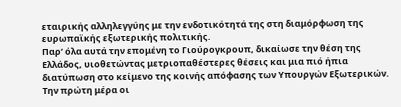εταιρικής αλληλεγγύης με την ενδοτικότητά της στη διαμόρφωση της ευρωπαϊκής εξωτερικής πολιτικής.
Παρ’ όλα αυτά την επομένη το Γιούρογκρουπ, δικαίωσε την θέση της Ελλάδος, υιοθετώντας μετριοπαθέστερες θέσεις και μια πιό ήπια διατύπωση στο κείμενο της κοινής απόφασης των Υπουργών Εξωτερικών.
Την πρώτη μέρα οι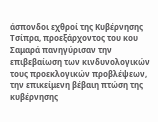άσπονδοι εχθροί της Κυβέρνησης Τσίπρα, προεξάρχοντος του κου Σαμαρά πανηγύρισαν την επιβεβαίωση των κινδυνολογικών τους προεκλογικών προβλέψεων, την επικείμενη βέβαιη πτώση της κυβέρνησης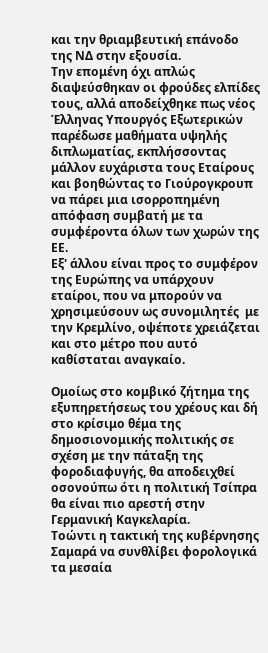και την θριαμβευτική επάνοδο της ΝΔ στην εξουσία.
Την επομένη όχι απλώς διαψεύσθηκαν οι φρούδες ελπίδες τους, αλλά αποδείχθηκε πως νέος Έλληνας Υπουργός Εξωτερικών παρέδωσε μαθήματα υψηλής διπλωματίας, εκπλήσσοντας μάλλον ευχάριστα τους Εταίρους και βοηθώντας το Γιούρογκρουπ να πάρει μια ισορροπημένη απόφαση συμβατή με τα συμφέροντα όλων των χωρών της ΕΕ.
Εξ' άλλου είναι προς το συμφέρον της Ευρώπης να υπάρχουν εταίροι, που να μπορούν να χρησιμεύσουν ως συνομιλητές  με την Κρεμλίνο, οψέποτε χρειάζεται και στο μέτρο που αυτό καθίσταται αναγκαίο.

Ομοίως στο κομβικό ζήτημα της εξυπηρετήσεως του χρέους και δή στο κρίσιμο θέμα της δημοσιονομικής πολιτικής σε σχέση με την πάταξη της φοροδιαφυγής, θα αποδειχθεί οσονούπω ότι η πολιτική Τσίπρα θα είναι πιο αρεστή στην Γερμανική Καγκελαρία.
Τοώντι η τακτική της κυβέρνησης Σαμαρά να συνθλίβει φορολογικά τα μεσαία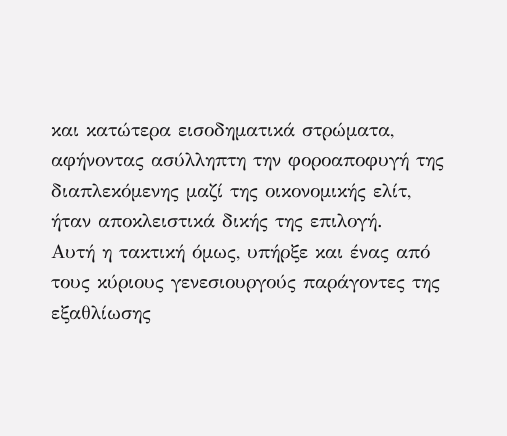και κατώτερα εισοδηματικά στρώματα, αφήνοντας ασύλληπτη την φοροαποφυγή της διαπλεκόμενης μαζί της οικονομικής ελίτ, ήταν αποκλειστικά δικής της επιλογή.
Αυτή η τακτική όμως, υπήρξε και ένας από τους κύριους γενεσιουργούς παράγοντες της εξαθλίωσης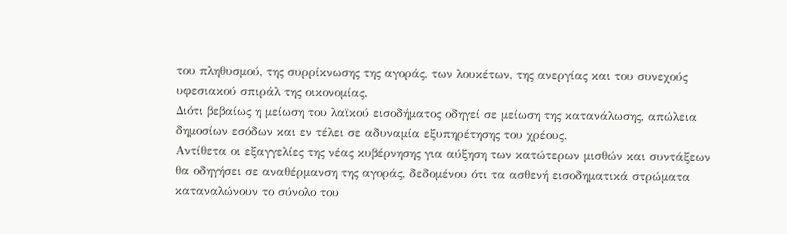του πληθυσμού, της συρρίκνωσης της αγοράς, των λουκέτων, της ανεργίας και του συνεχούς υφεσιακού σπιράλ της οικονομίας.
Διότι βεβαίως η μείωση του λαϊκού εισοδήματος οδηγεί σε μείωση της κατανάλωσης, απώλεια δημοσίων εσόδων και εν τέλει σε αδυναμία εξυπηρέτησης του χρέους.
Αντίθετα οι εξαγγελίες της νέας κυβέρνησης για αύξηση των κατώτερων μισθών και συντάξεων θα οδηγήσει σε αναθέρμανση της αγοράς, δεδομένου ότι τα ασθενή εισοδηματικά στρώματα καταναλώνουν το σύνολο του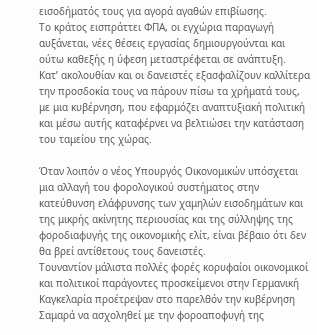εισοδήματός τους για αγορά αγαθών επιβίωσης.
Το κράτος εισπράττει ΦΠΑ, οι εγχώρια παραγωγή αυξάνεται, νέες θέσεις εργασίας δημιουργούνται και ούτω καθεξής η ύφεση μεταστρέφεται σε ανάπτυξη.
Κατ’ ακολουθίαν και οι δανειστές εξασφαλίζουν καλλίτερα την προσδοκία τους να πάρουν πίσω τα χρήματά τους, με μια κυβέρνηση, που εφαρμόζει αναπτυξιακή πολιτική και μέσω αυτής καταφέρνει να βελτιώσει την κατάσταση του ταμείου της χώρας.

Όταν λοιπόν ο νέος Υπουργός Οικονομικών υπόσχεται μια αλλαγή του φορολογικού συστήματος στην κατεύθυνση ελάφρυνσης των χαμηλών εισοδημάτων και της μικρής ακίνητης περιουσίας και της σύλληψης της φοροδιαφυγής της οικονομικής ελίτ, είναι βέβαιο ότι δεν θα βρεί αντίθετους τους δανειστές.
Τουναντίον μάλιστα πολλές φορές κορυφαίοι οικονομικοί και πολιτικοί παράγοντες προσκείμενοι στην Γερμανική Καγκελαρία προέτρεψαν στο παρελθόν την κυβέρνηση Σαμαρά να ασχοληθεί με την φοροαποφυγή της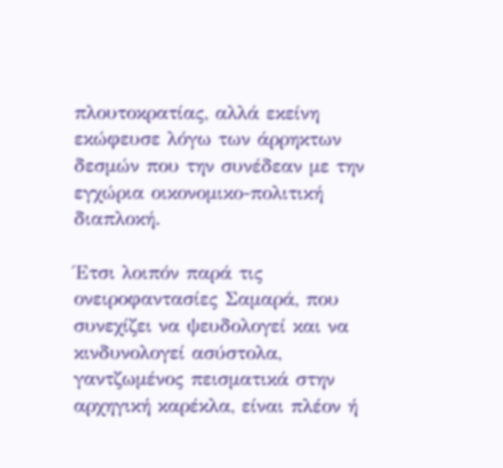πλουτοκρατίας, αλλά εκείνη εκώφευσε λόγω των άρρηκτων δεσμών που την συνέδεαν με την εγχώρια οικονομικο-πολιτική διαπλοκή.

Έτσι λοιπόν παρά τις ονειροφαντασίες Σαμαρά, που συνεχίζει να ψευδολογεί και να κινδυνολογεί ασύστολα, γαντζωμένος πεισματικά στην αρχηγική καρέκλα, είναι πλέον ή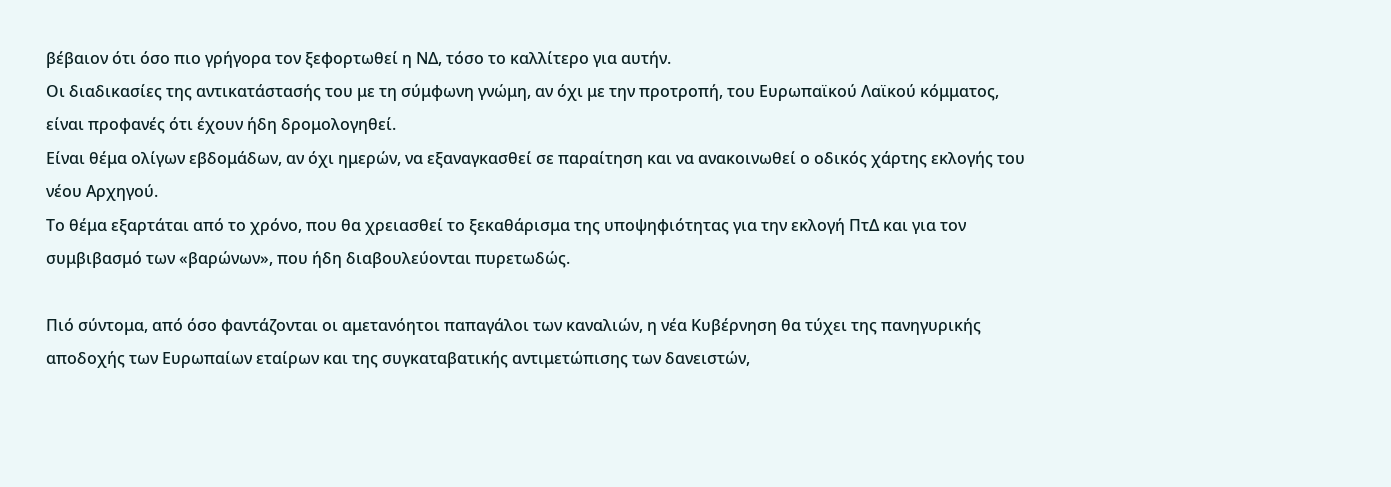βέβαιον ότι όσο πιο γρήγορα τον ξεφορτωθεί η ΝΔ, τόσο το καλλίτερο για αυτήν.
Οι διαδικασίες της αντικατάστασής του με τη σύμφωνη γνώμη, αν όχι με την προτροπή, του Ευρωπαϊκού Λαϊκού κόμματος, είναι προφανές ότι έχουν ήδη δρομολογηθεί.
Είναι θέμα ολίγων εβδομάδων, αν όχι ημερών, να εξαναγκασθεί σε παραίτηση και να ανακοινωθεί ο οδικός χάρτης εκλογής του νέου Αρχηγού.
Το θέμα εξαρτάται από το χρόνο, που θα χρειασθεί το ξεκαθάρισμα της υποψηφιότητας για την εκλογή ΠτΔ και για τον συμβιβασμό των «βαρώνων», που ήδη διαβουλεύονται πυρετωδώς.

Πιό σύντομα, από όσο φαντάζονται οι αμετανόητοι παπαγάλοι των καναλιών, η νέα Κυβέρνηση θα τύχει της πανηγυρικής αποδοχής των Ευρωπαίων εταίρων και της συγκαταβατικής αντιμετώπισης των δανειστών,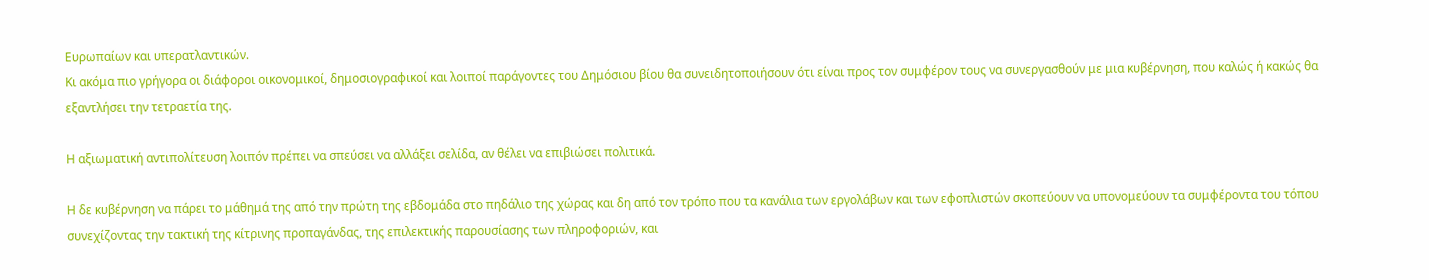Ευρωπαίων και υπερατλαντικών.
Κι ακόμα πιο γρήγορα οι διάφοροι οικονομικοί, δημοσιογραφικοί και λοιποί παράγοντες του Δημόσιου βίου θα συνειδητοποιήσουν ότι είναι προς τον συμφέρον τους να συνεργασθούν με μια κυβέρνηση, που καλώς ή κακώς θα εξαντλήσει την τετραετία της.

Η αξιωματική αντιπολίτευση λοιπόν πρέπει να σπεύσει να αλλάξει σελίδα, αν θέλει να επιβιώσει πολιτικά.

Η δε κυβέρνηση να πάρει το μάθημά της από την πρώτη της εβδομάδα στο πηδάλιο της χώρας και δη από τον τρόπο που τα κανάλια των εργολάβων και των εφοπλιστών σκοπεύουν να υπονομεύουν τα συμφέροντα του τόπου συνεχίζοντας την τακτική της κίτρινης προπαγάνδας, της επιλεκτικής παρουσίασης των πληροφοριών, και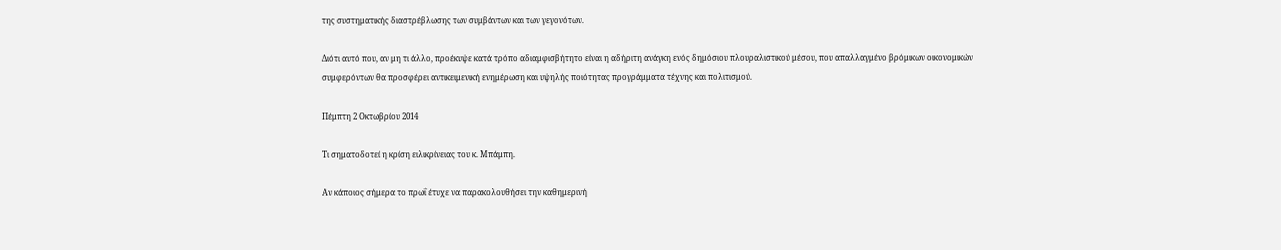της συστηματικής διαστρέβλωσης των συμβάντων και των γεγονότων.

Διότι αυτό που, αν μη τι άλλο, προέκυψε κατά τρόπο αδιαμφισβήτητο είναι η αδήριτη ανάγκη ενός δημόσιου πλουραλιστικού μέσου, που απαλλαγμένο βρόμικων οικονομικών συμφερόντων θα προσφέρει αντικειμενική ενημέρωση και υψηλής ποιότητας προγράμματα τέχνης και πολιτισμού.

Πέμπτη 2 Οκτωβρίου 2014

Τι σηματοδοτεί η κρίση ειλικρίνειας του κ. Μπάμπη.

Αν κάποιος σήμερα το πρωΐ έτυχε να παρακολουθήσει την καθημερινή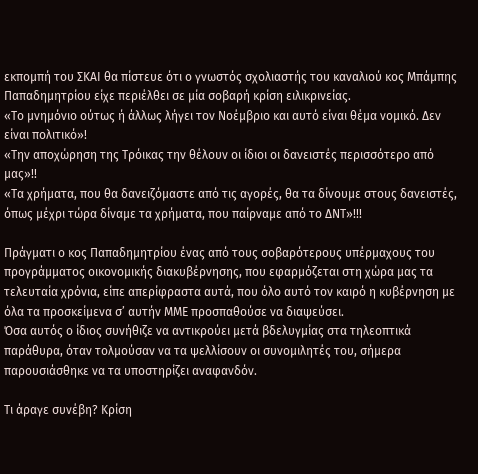εκπομπή του ΣΚΑΙ θα πίστευε ότι ο γνωστός σχολιαστής του καναλιού κος Μπάμπης Παπαδημητρίου είχε περιέλθει σε μία σοβαρή κρίση ειλικρινείας.
«Το μνημόνιο ούτως ή άλλως λήγει τον Νοέμβριο και αυτό είναι θέμα νομικό. Δεν είναι πολιτικό»!
«Την αποχώρηση της Τρόικας την θέλουν οι ίδιοι οι δανειστές περισσότερο από μας»!!
«Τα χρήματα, που θα δανειζόμαστε από τις αγορές, θα τα δίνουμε στους δανειστές, όπως μέχρι τώρα δίναμε τα χρήματα, που παίρναμε από το ΔΝΤ»!!!

Πράγματι ο κος Παπαδημητρίου ένας από τους σοβαρότερους υπέρμαχους του προγράμματος οικονομικής διακυβέρνησης, που εφαρμόζεται στη χώρα μας τα τελευταία χρόνια, είπε απερίφραστα αυτά, που όλο αυτό τον καιρό η κυβέρνηση με όλα τα προσκείμενα σ’ αυτήν ΜΜΕ προσπαθούσε να διαψεύσει.
Όσα αυτός ο ίδιος συνήθιζε να αντικρούει μετά βδελυγμίας στα τηλεοπτικά παράθυρα, όταν τολμούσαν να τα ψελλίσουν οι συνομιλητές του, σήμερα παρουσιάσθηκε να τα υποστηρίζει αναφανδόν.

Τι άραγε συνέβη? Κρίση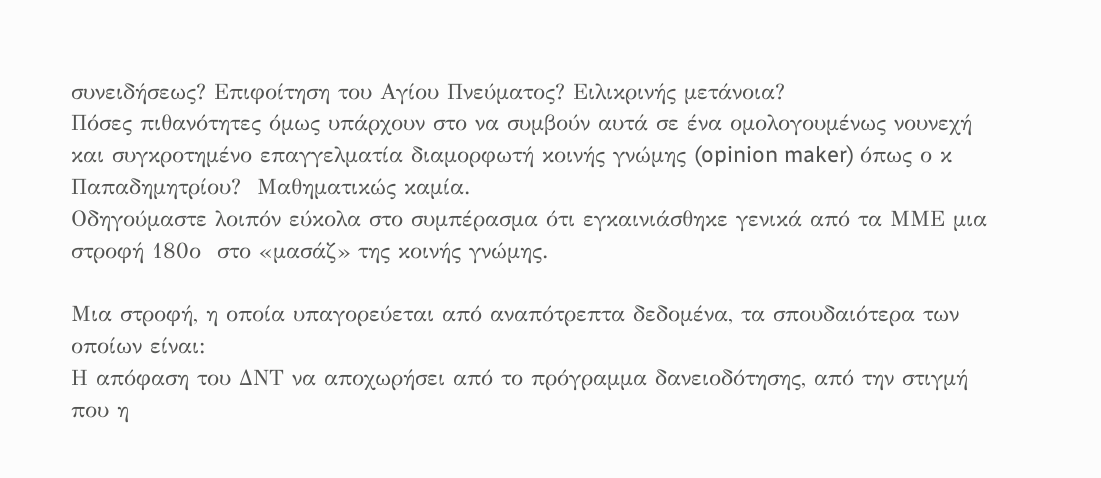συνειδήσεως? Επιφοίτηση του Αγίου Πνεύματος? Ειλικρινής μετάνοια?
Πόσες πιθανότητες όμως υπάρχουν στο να συμβούν αυτά σε ένα ομολογουμένως νουνεχή και συγκροτημένο επαγγελματία διαμορφωτή κοινής γνώμης (opinion maker) όπως ο κ Παπαδημητρίου?  Μαθηματικώς καμία.
Οδηγούμαστε λοιπόν εύκολα στο συμπέρασμα ότι εγκαινιάσθηκε γενικά από τα ΜΜΕ μια στροφή 180ο  στο «μασάζ» της κοινής γνώμης.

Μια στροφή, η οποία υπαγορεύεται από αναπότρεπτα δεδομένα, τα σπουδαιότερα των οποίων είναι:
Η απόφαση του ΔΝΤ να αποχωρήσει από το πρόγραμμα δανειοδότησης, από την στιγμή που η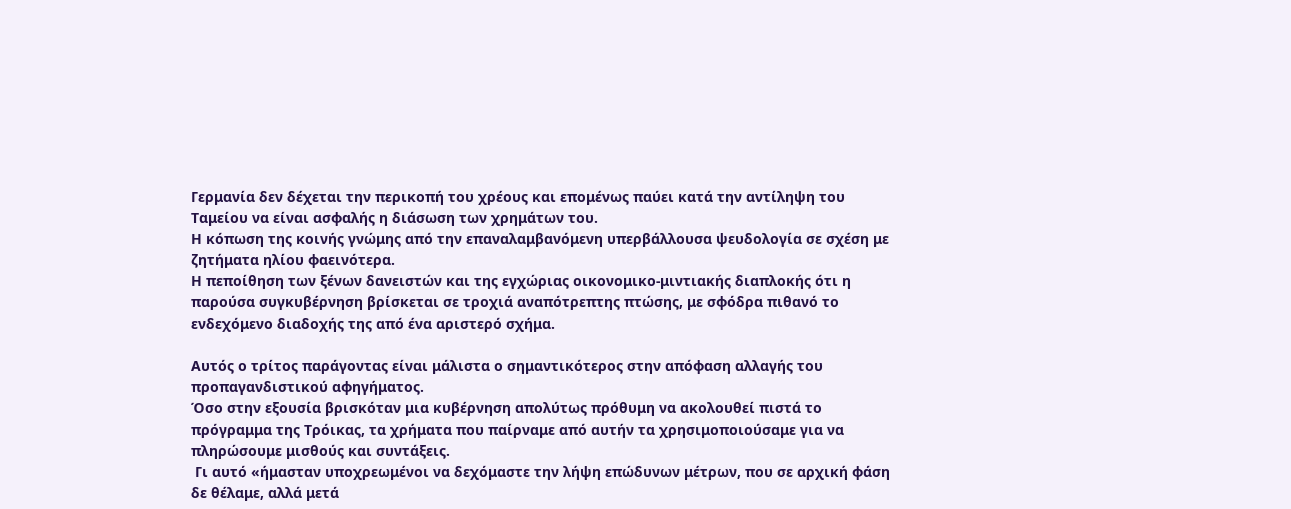Γερμανία δεν δέχεται την περικοπή του χρέους και επομένως παύει κατά την αντίληψη του Ταμείου να είναι ασφαλής η διάσωση των χρημάτων του.
Η κόπωση της κοινής γνώμης από την επαναλαμβανόμενη υπερβάλλουσα ψευδολογία σε σχέση με ζητήματα ηλίου φαεινότερα.
Η πεποίθηση των ξένων δανειστών και της εγχώριας οικονομικο-μιντιακής διαπλοκής ότι η παρούσα συγκυβέρνηση βρίσκεται σε τροχιά αναπότρεπτης πτώσης, με σφόδρα πιθανό το ενδεχόμενο διαδοχής της από ένα αριστερό σχήμα.

Αυτός ο τρίτος παράγοντας είναι μάλιστα ο σημαντικότερος στην απόφαση αλλαγής του προπαγανδιστικού αφηγήματος.
Όσο στην εξουσία βρισκόταν μια κυβέρνηση απολύτως πρόθυμη να ακολουθεί πιστά το πρόγραμμα της Τρόικας, τα χρήματα που παίρναμε από αυτήν τα χρησιμοποιούσαμε για να πληρώσουμε μισθούς και συντάξεις.
 Γι αυτό «ήμασταν υποχρεωμένοι να δεχόμαστε την λήψη επώδυνων μέτρων, που σε αρχική φάση δε θέλαμε, αλλά μετά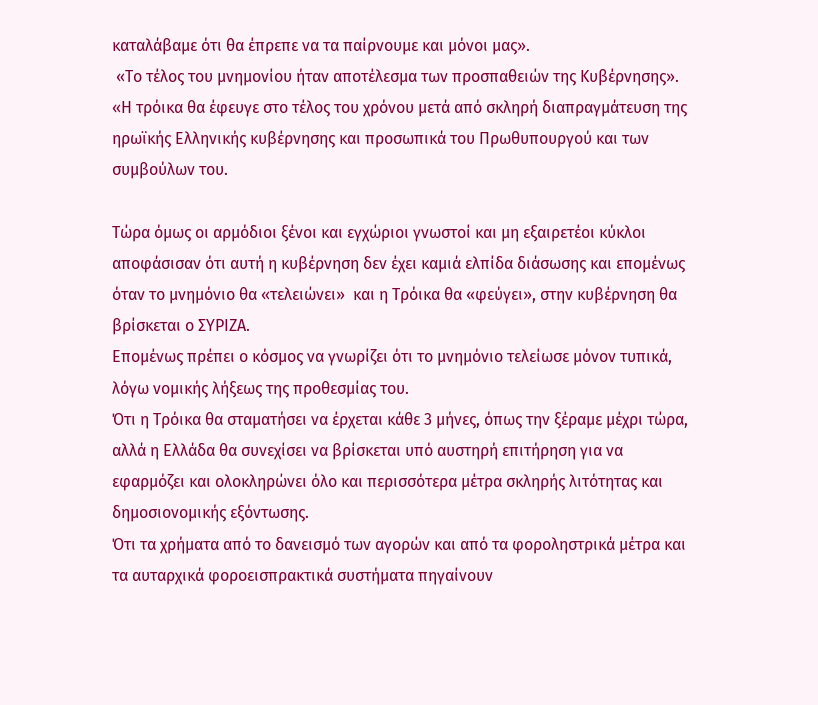καταλάβαμε ότι θα έπρεπε να τα παίρνουμε και μόνοι μας».
 «Το τέλος του μνημονίου ήταν αποτέλεσμα των προσπαθειών της Κυβέρνησης».
«Η τρόικα θα έφευγε στο τέλος του χρόνου μετά από σκληρή διαπραγμάτευση της ηρωϊκής Ελληνικής κυβέρνησης και προσωπικά του Πρωθυπουργού και των συμβούλων του.

Τώρα όμως οι αρμόδιοι ξένοι και εγχώριοι γνωστοί και μη εξαιρετέοι κύκλοι αποφάσισαν ότι αυτή η κυβέρνηση δεν έχει καμιά ελπίδα διάσωσης και επομένως όταν το μνημόνιο θα «τελειώνει»  και η Τρόικα θα «φεύγει», στην κυβέρνηση θα βρίσκεται ο ΣΥΡΙΖΑ.
Επομένως πρέπει ο κόσμος να γνωρίζει ότι το μνημόνιο τελείωσε μόνον τυπικά, λόγω νομικής λήξεως της προθεσμίας του.
Ότι η Τρόικα θα σταματήσει να έρχεται κάθε 3 μήνες, όπως την ξέραμε μέχρι τώρα, αλλά η Ελλάδα θα συνεχίσει να βρίσκεται υπό αυστηρή επιτήρηση για να εφαρμόζει και ολοκληρώνει όλο και περισσότερα μέτρα σκληρής λιτότητας και δημοσιονομικής εξόντωσης.
Ότι τα χρήματα από το δανεισμό των αγορών και από τα φοροληστρικά μέτρα και τα αυταρχικά φοροεισπρακτικά συστήματα πηγαίνουν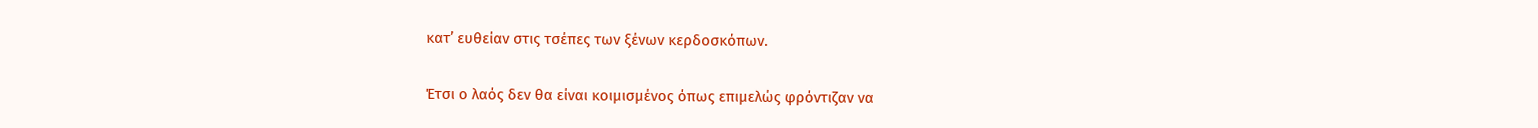κατ’ ευθείαν στις τσέπες των ξένων κερδοσκόπων.

Έτσι ο λαός δεν θα είναι κοιμισμένος όπως επιμελώς φρόντιζαν να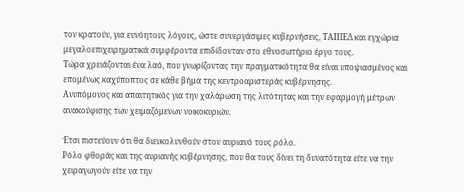τον κρατούν, για ευνόητους λόγους, ώστε συνεργάσιμες κυβερνήσεις, ΤΑΙΠΕΔ και εγχώρια μεγαλοεπιχειρηματικά συμφέροντα επιδίδονταν στο εθνοσωτήριο έργο τους.
Τώρα χρειάζονται ένα λαό, που γνωρίζοντας την πραγματικότητα θα είναι υποψιασμένος και επομένως καχύποπτος σε κάθε βήμα της κεντροαριστεράς κυβέρνησης.
Ανυπόμονος και απαιτητικός για την χαλάρωση της λιτότητας και την εφαρμογή μέτρων ανακούφισης των χειμαζόμενων νοικοκυριών.

Έτσι πιστεύουν ότι θα διευκολυνθούν στον αυριανό τους ρόλο.
Ρόλο φθοράς και της αυριανής κυβέρνησης, που θα τους δίνει τη δυνατότητα είτε να την χειραγωγούν είτε να την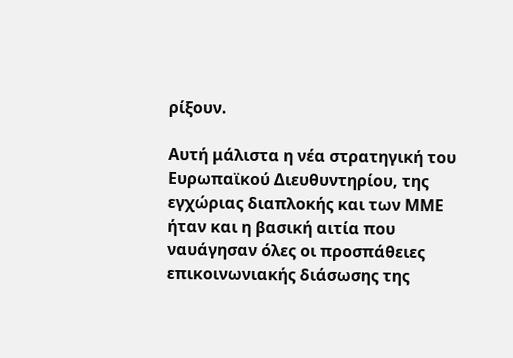ρίξουν.

Αυτή μάλιστα η νέα στρατηγική του Ευρωπαϊκού Διευθυντηρίου, της εγχώριας διαπλοκής και των ΜΜΕ ήταν και η βασική αιτία που ναυάγησαν όλες οι προσπάθειες επικοινωνιακής διάσωσης της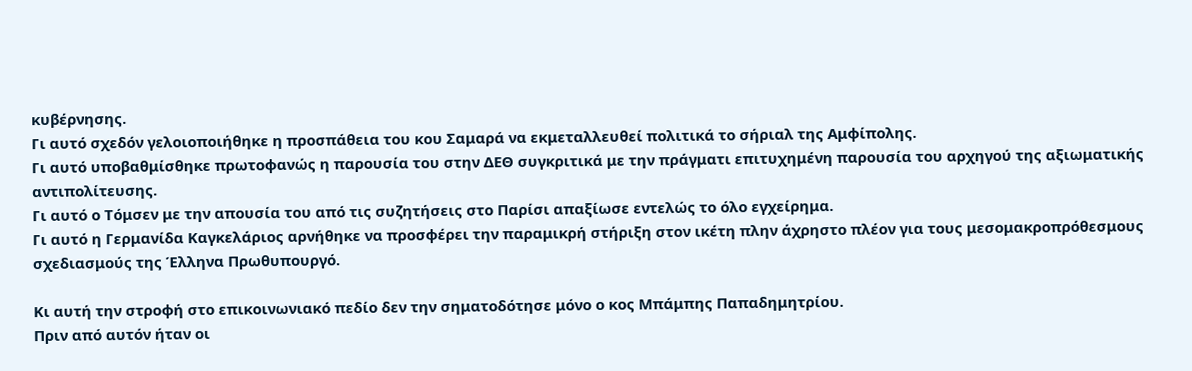κυβέρνησης.
Γι αυτό σχεδόν γελοιοποιήθηκε η προσπάθεια του κου Σαμαρά να εκμεταλλευθεί πολιτικά το σήριαλ της Αμφίπολης.
Γι αυτό υποβαθμίσθηκε πρωτοφανώς η παρουσία του στην ΔΕΘ συγκριτικά με την πράγματι επιτυχημένη παρουσία του αρχηγού της αξιωματικής αντιπολίτευσης.
Γι αυτό ο Τόμσεν με την απουσία του από τις συζητήσεις στο Παρίσι απαξίωσε εντελώς το όλο εγχείρημα.
Γι αυτό η Γερμανίδα Καγκελάριος αρνήθηκε να προσφέρει την παραμικρή στήριξη στον ικέτη πλην άχρηστο πλέον για τους μεσομακροπρόθεσμους σχεδιασμούς της Έλληνα Πρωθυπουργό.

Κι αυτή την στροφή στο επικοινωνιακό πεδίο δεν την σηματοδότησε μόνο ο κος Μπάμπης Παπαδημητρίου.
Πριν από αυτόν ήταν οι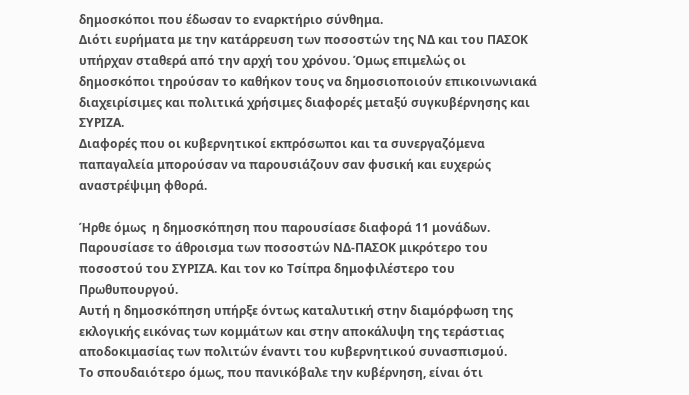δημοσκόποι που έδωσαν το εναρκτήριο σύνθημα.
Διότι ευρήματα με την κατάρρευση των ποσοστών της ΝΔ και του ΠΑΣΟΚ υπήρχαν σταθερά από την αρχή του χρόνου. Όμως επιμελώς οι δημοσκόποι τηρούσαν το καθήκον τους να δημοσιοποιούν επικοινωνιακά διαχειρίσιμες και πολιτικά χρήσιμες διαφορές μεταξύ συγκυβέρνησης και ΣΥΡΙΖΑ.
Διαφορές που οι κυβερνητικοί εκπρόσωποι και τα συνεργαζόμενα παπαγαλεία μπορούσαν να παρουσιάζουν σαν φυσική και ευχερώς αναστρέψιμη φθορά.

Ήρθε όμως  η δημοσκόπηση που παρουσίασε διαφορά 11 μονάδων. Παρουσίασε το άθροισμα των ποσοστών ΝΔ-ΠΑΣΟΚ μικρότερο του ποσοστού του ΣΥΡΙΖΑ. Και τον κο Τσίπρα δημοφιλέστερο του Πρωθυπουργού.
Αυτή η δημοσκόπηση υπήρξε όντως καταλυτική στην διαμόρφωση της εκλογικής εικόνας των κομμάτων και στην αποκάλυψη της τεράστιας αποδοκιμασίας των πολιτών έναντι του κυβερνητικού συνασπισμού.
Το σπουδαιότερο όμως, που πανικόβαλε την κυβέρνηση, είναι ότι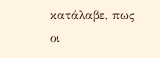κατάλαβε, πως οι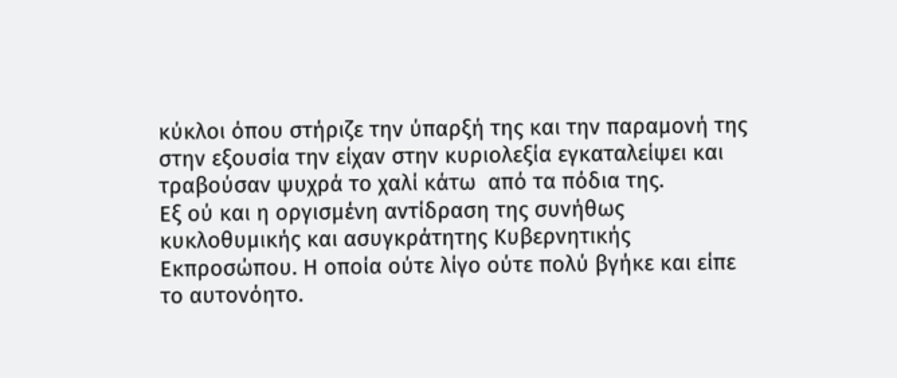κύκλοι όπου στήριζε την ύπαρξή της και την παραμονή της στην εξουσία την είχαν στην κυριολεξία εγκαταλείψει και τραβούσαν ψυχρά το χαλί κάτω  από τα πόδια της.
Εξ ού και η οργισμένη αντίδραση της συνήθως κυκλοθυμικής και ασυγκράτητης Κυβερνητικής Εκπροσώπου. Η οποία ούτε λίγο ούτε πολύ βγήκε και είπε το αυτονόητο.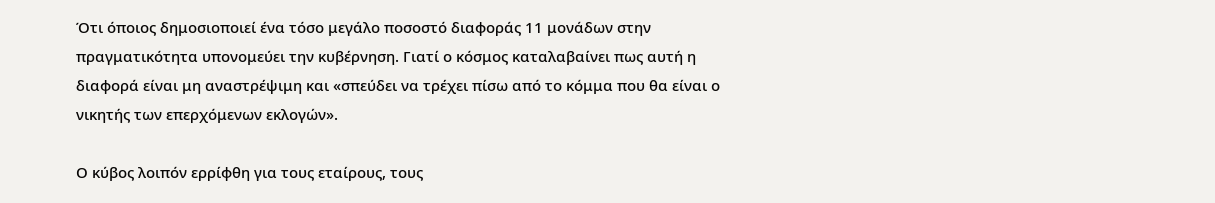Ότι όποιος δημοσιοποιεί ένα τόσο μεγάλο ποσοστό διαφοράς 11 μονάδων στην πραγματικότητα υπονομεύει την κυβέρνηση. Γιατί ο κόσμος καταλαβαίνει πως αυτή η διαφορά είναι μη αναστρέψιμη και «σπεύδει να τρέχει πίσω από το κόμμα που θα είναι ο νικητής των επερχόμενων εκλογών».

Ο κύβος λοιπόν ερρίφθη για τους εταίρους, τους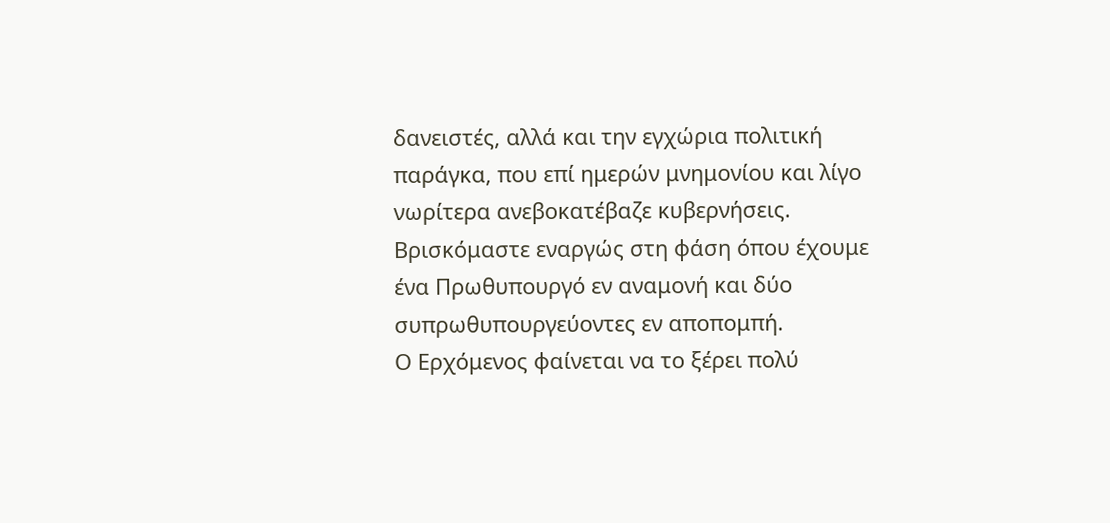δανειστές, αλλά και την εγχώρια πολιτική παράγκα, που επί ημερών μνημονίου και λίγο νωρίτερα ανεβοκατέβαζε κυβερνήσεις.
Βρισκόμαστε εναργώς στη φάση όπου έχουμε ένα Πρωθυπουργό εν αναμονή και δύο συπρωθυπουργεύοντες εν αποπομπή.
Ο Ερχόμενος φαίνεται να το ξέρει πολύ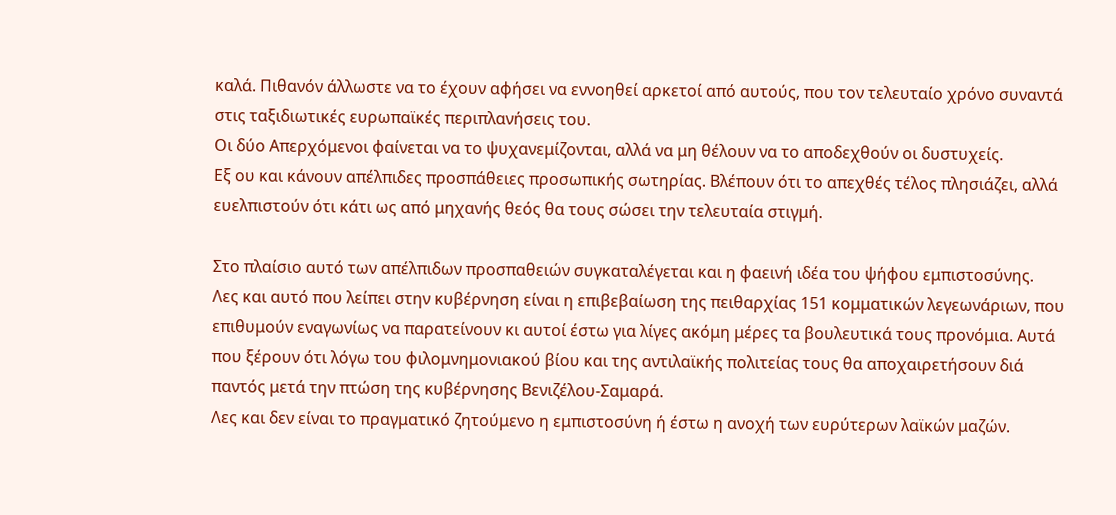καλά. Πιθανόν άλλωστε να το έχουν αφήσει να εννοηθεί αρκετοί από αυτούς, που τον τελευταίο χρόνο συναντά στις ταξιδιωτικές ευρωπαϊκές περιπλανήσεις του.
Οι δύο Απερχόμενοι φαίνεται να το ψυχανεμίζονται, αλλά να μη θέλουν να το αποδεχθούν οι δυστυχείς.
Εξ ου και κάνουν απέλπιδες προσπάθειες προσωπικής σωτηρίας. Βλέπουν ότι το απεχθές τέλος πλησιάζει, αλλά ευελπιστούν ότι κάτι ως από μηχανής θεός θα τους σώσει την τελευταία στιγμή.

Στο πλαίσιο αυτό των απέλπιδων προσπαθειών συγκαταλέγεται και η φαεινή ιδέα του ψήφου εμπιστοσύνης.
Λες και αυτό που λείπει στην κυβέρνηση είναι η επιβεβαίωση της πειθαρχίας 151 κομματικών λεγεωνάριων, που επιθυμούν εναγωνίως να παρατείνουν κι αυτοί έστω για λίγες ακόμη μέρες τα βουλευτικά τους προνόμια. Αυτά που ξέρουν ότι λόγω του φιλομνημονιακού βίου και της αντιλαϊκής πολιτείας τους θα αποχαιρετήσουν διά παντός μετά την πτώση της κυβέρνησης Βενιζέλου-Σαμαρά.
Λες και δεν είναι το πραγματικό ζητούμενο η εμπιστοσύνη ή έστω η ανοχή των ευρύτερων λαϊκών μαζών.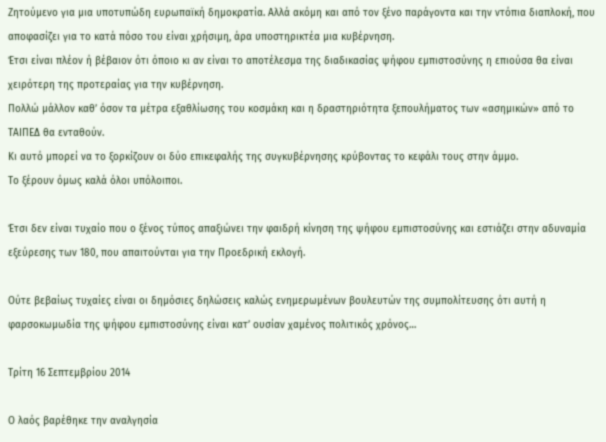Ζητούμενο για μια υποτυπώδη ευρωπαϊκή δημοκρατία. Αλλά ακόμη και από τον ξένο παράγοντα και την ντόπια διαπλοκή, που αποφασίζει για το κατά πόσο του είναι χρήσιμη, άρα υποστηρικτέα μια κυβέρνηση.
Έτσι είναι πλέον ή βέβαιον ότι όποιο κι αν είναι το αποτέλεσμα της διαδικασίας ψήφου εμπιστοσύνης η επιούσα θα είναι χειρότερη της προτεραίας για την κυβέρνηση.
Πολλώ μάλλον καθ’ όσον τα μέτρα εξαθλίωσης του κοσμάκη και η δραστηριότητα ξεπουλήματος των «ασημικών» από το ΤΑΙΠΕΔ θα ενταθούν.
Κι αυτό μπορεί να το ξορκίζουν οι δύο επικεφαλής της συγκυβέρνησης κρύβοντας το κεφάλι τους στην άμμο.
Το ξέρουν όμως καλά όλοι υπόλοιποι.

Έτσι δεν είναι τυχαίο που ο ξένος τύπος απαξιώνει την φαιδρή κίνηση της ψήφου εμπιστοσύνης και εστιάζει στην αδυναμία εξεύρεσης των 180, που απαιτούνται για την Προεδρική εκλογή.

Ούτε βεβαίως τυχαίες είναι οι δημόσιες δηλώσεις καλώς ενημερωμένων βουλευτών της συμπολίτευσης ότι αυτή η φαρσοκωμωδία της ψήφου εμπιστοσύνης είναι κατ’ ουσίαν χαμένος πολιτικός χρόνος…

Τρίτη 16 Σεπτεμβρίου 2014

Ο λαός βαρέθηκε την αναλγησία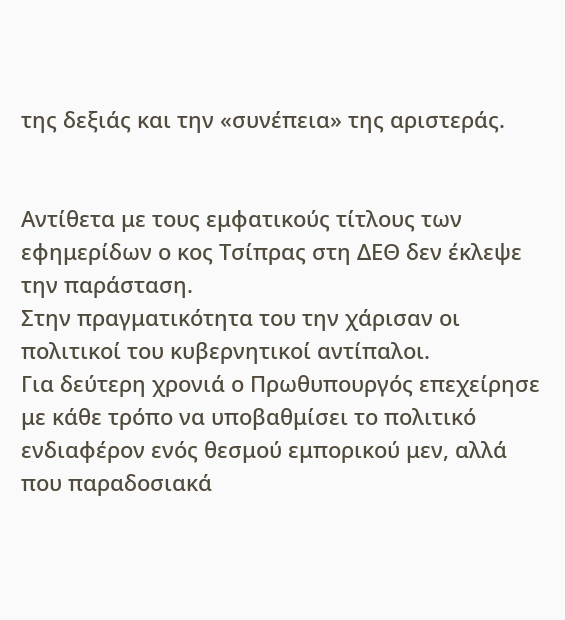της δεξιάς και την «συνέπεια» της αριστεράς.


Αντίθετα με τους εμφατικούς τίτλους των εφημερίδων ο κος Τσίπρας στη ΔΕΘ δεν έκλεψε την παράσταση.
Στην πραγματικότητα του την χάρισαν οι πολιτικοί του κυβερνητικοί αντίπαλοι.
Για δεύτερη χρονιά ο Πρωθυπουργός επεχείρησε με κάθε τρόπο να υποβαθμίσει το πολιτικό ενδιαφέρον ενός θεσμού εμπορικού μεν, αλλά που παραδοσιακά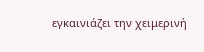εγκαινιάζει την χειμερινή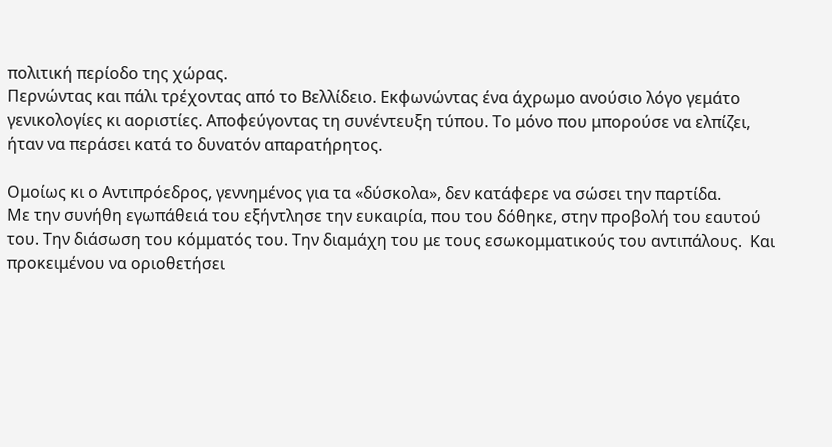πολιτική περίοδο της χώρας.
Περνώντας και πάλι τρέχοντας από το Βελλίδειο. Εκφωνώντας ένα άχρωμο ανούσιο λόγο γεμάτο γενικολογίες κι αοριστίες. Αποφεύγοντας τη συνέντευξη τύπου. Το μόνο που μπορούσε να ελπίζει, ήταν να περάσει κατά το δυνατόν απαρατήρητος.

Ομοίως κι ο Αντιπρόεδρος, γεννημένος για τα «δύσκολα», δεν κατάφερε να σώσει την παρτίδα.
Με την συνήθη εγωπάθειά του εξήντλησε την ευκαιρία, που του δόθηκε, στην προβολή του εαυτού του. Την διάσωση του κόμματός του. Την διαμάχη του με τους εσωκομματικούς του αντιπάλους.  Και προκειμένου να οριοθετήσει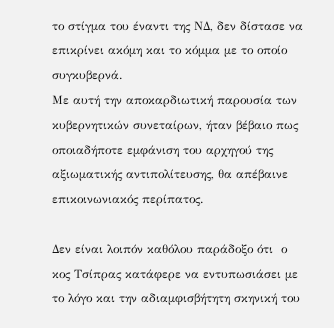το στίγμα του έναντι της ΝΔ, δεν δίστασε να επικρίνει ακόμη και το κόμμα με το οποίο συγκυβερνά.
Με αυτή την αποκαρδιωτική παρουσία των κυβερνητικών συνεταίρων, ήταν βέβαιο πως οποιαδήποτε εμφάνιση του αρχηγού της αξιωματικής αντιπολίτευσης, θα απέβαινε επικοινωνιακός περίπατος.

Δεν είναι λοιπόν καθόλου παράδοξο ότι  ο κος Τσίπρας κατάφερε να εντυπωσιάσει με το λόγο και την αδιαμφισβήτητη σκηνική του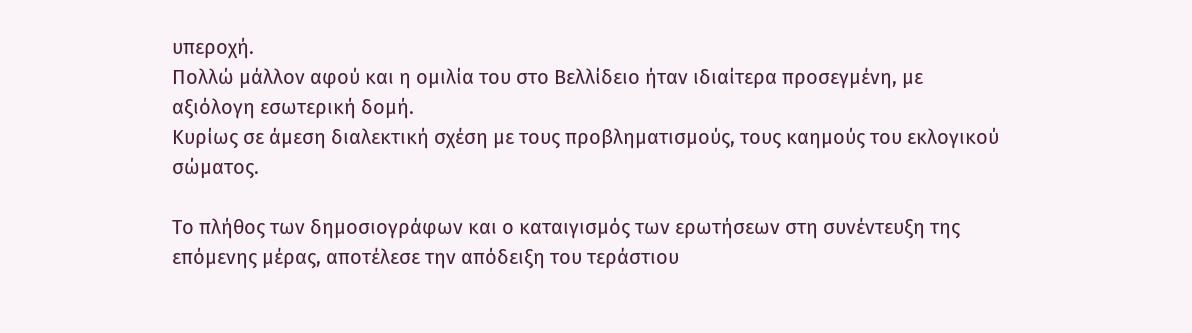υπεροχή.
Πολλώ μάλλον αφού και η ομιλία του στο Βελλίδειο ήταν ιδιαίτερα προσεγμένη, με αξιόλογη εσωτερική δομή.
Κυρίως σε άμεση διαλεκτική σχέση με τους προβληματισμούς, τους καημούς του εκλογικού σώματος.

Το πλήθος των δημοσιογράφων και ο καταιγισμός των ερωτήσεων στη συνέντευξη της επόμενης μέρας, αποτέλεσε την απόδειξη του τεράστιου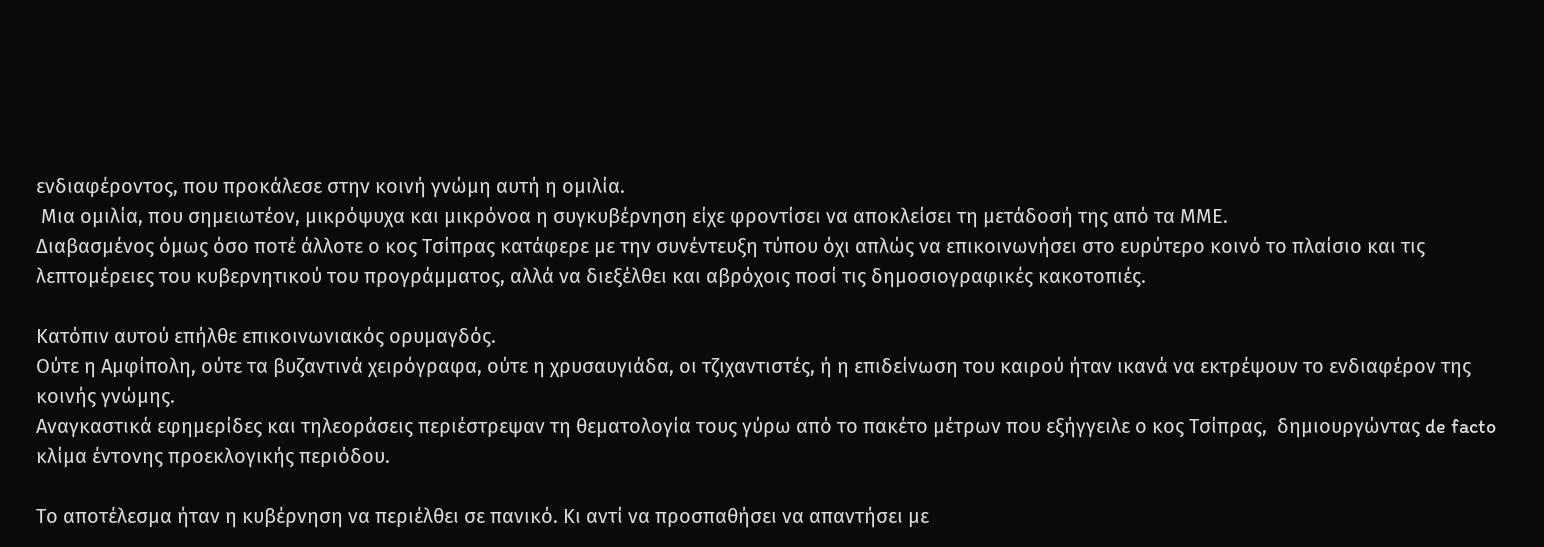ενδιαφέροντος, που προκάλεσε στην κοινή γνώμη αυτή η ομιλία.
 Μια ομιλία, που σημειωτέον, μικρόψυχα και μικρόνοα η συγκυβέρνηση είχε φροντίσει να αποκλείσει τη μετάδοσή της από τα ΜΜΕ.
Διαβασμένος όμως όσο ποτέ άλλοτε ο κος Τσίπρας κατάφερε με την συνέντευξη τύπου όχι απλώς να επικοινωνήσει στο ευρύτερο κοινό το πλαίσιο και τις λεπτομέρειες του κυβερνητικού του προγράμματος, αλλά να διεξέλθει και αβρόχοις ποσί τις δημοσιογραφικές κακοτοπιές.

Κατόπιν αυτού επήλθε επικοινωνιακός ορυμαγδός.
Ούτε η Αμφίπολη, ούτε τα βυζαντινά χειρόγραφα, ούτε η χρυσαυγιάδα, οι τζιχαντιστές, ή η επιδείνωση του καιρού ήταν ικανά να εκτρέψουν το ενδιαφέρον της κοινής γνώμης.
Αναγκαστικά εφημερίδες και τηλεοράσεις περιέστρεψαν τη θεματολογία τους γύρω από το πακέτο μέτρων που εξήγγειλε ο κος Τσίπρας,  δημιουργώντας de facto κλίμα έντονης προεκλογικής περιόδου.

Το αποτέλεσμα ήταν η κυβέρνηση να περιέλθει σε πανικό. Κι αντί να προσπαθήσει να απαντήσει με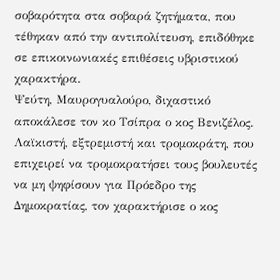σοβαρότητα στα σοβαρά ζητήματα, που τέθηκαν από την αντιπολίτευση, επιδόθηκε σε επικοινωνιακές επιθέσεις υβριστικού χαρακτήρα.
Ψεύτη, Μαυρογυαλούρο, διχαστικό αποκάλεσε τον κο Τσίπρα ο κος Βενιζέλος.
Λαϊκιστή, εξτρεμιστή και τρομοκράτη, που επιχειρεί να τρομοκρατήσει τους βουλευτές να μη ψηφίσουν για Πρόεδρο της Δημοκρατίας, τον χαρακτήρισε ο κος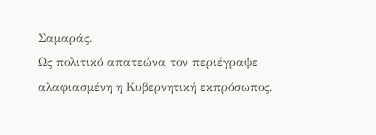Σαμαράς.
Ως πολιτικό απατεώνα τον περιέγραψε αλαφιασμένη η Κυβερνητική εκπρόσωπος.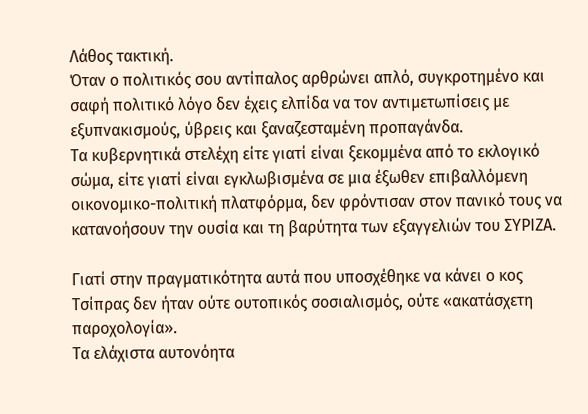Λάθος τακτική.
Όταν ο πολιτικός σου αντίπαλος αρθρώνει απλό, συγκροτημένο και σαφή πολιτικό λόγο δεν έχεις ελπίδα να τον αντιμετωπίσεις με εξυπνακισμούς, ύβρεις και ξαναζεσταμένη προπαγάνδα.
Τα κυβερνητικά στελέχη είτε γιατί είναι ξεκομμένα από το εκλογικό σώμα, είτε γιατί είναι εγκλωβισμένα σε μια έξωθεν επιβαλλόμενη οικονομικο-πολιτική πλατφόρμα, δεν φρόντισαν στον πανικό τους να κατανοήσουν την ουσία και τη βαρύτητα των εξαγγελιών του ΣΥΡΙΖΑ.

Γιατί στην πραγματικότητα αυτά που υποσχέθηκε να κάνει ο κος Τσίπρας δεν ήταν ούτε ουτοπικός σοσιαλισμός, ούτε «ακατάσχετη παροχολογία».
Τα ελάχιστα αυτονόητα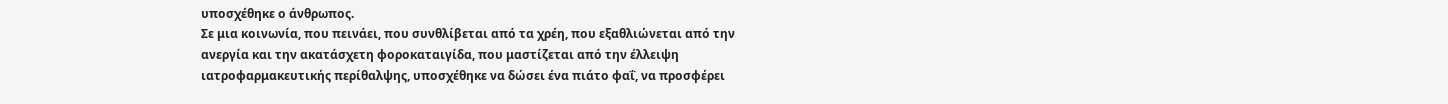υποσχέθηκε ο άνθρωπος.
Σε μια κοινωνία, που πεινάει, που συνθλίβεται από τα χρέη, που εξαθλιώνεται από την ανεργία και την ακατάσχετη φοροκαταιγίδα, που μαστίζεται από την έλλειψη ιατροφαρμακευτικής περίθαλψης, υποσχέθηκε να δώσει ένα πιάτο φαΐ, να προσφέρει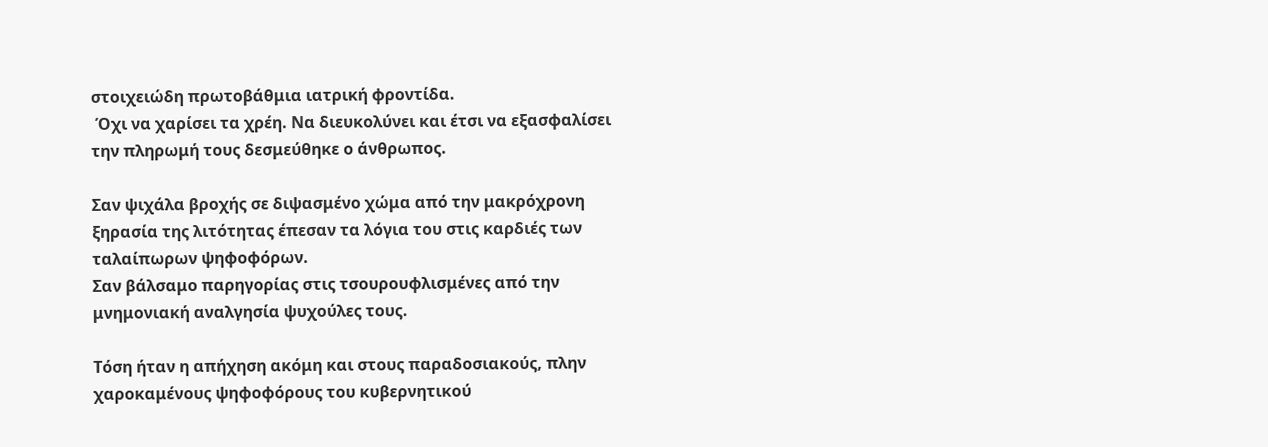στοιχειώδη πρωτοβάθμια ιατρική φροντίδα.
 Όχι να χαρίσει τα χρέη. Να διευκολύνει και έτσι να εξασφαλίσει την πληρωμή τους δεσμεύθηκε ο άνθρωπος.

Σαν ψιχάλα βροχής σε διψασμένο χώμα από την μακρόχρονη ξηρασία της λιτότητας έπεσαν τα λόγια του στις καρδιές των ταλαίπωρων ψηφοφόρων.
Σαν βάλσαμο παρηγορίας στις τσουρουφλισμένες από την μνημονιακή αναλγησία ψυχούλες τους.

Τόση ήταν η απήχηση ακόμη και στους παραδοσιακούς, πλην χαροκαμένους ψηφοφόρους του κυβερνητικού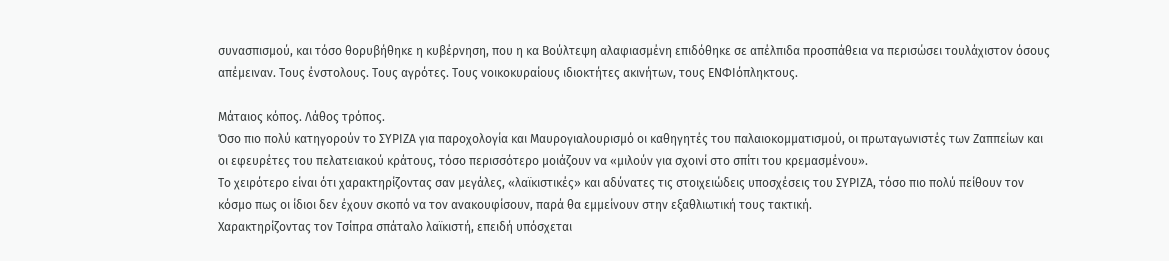συνασπισμού, και τόσο θορυβήθηκε η κυβέρνηση, που η κα Βούλτεψη αλαφιασμένη επιδόθηκε σε απέλπιδα προσπάθεια να περισώσει τουλάχιστον όσους απέμειναν. Τους ένστολους. Τους αγρότες. Τους νοικοκυραίους ιδιοκτήτες ακινήτων, τους ΕΝΦΙόπληκτους.

Μάταιος κόπος. Λάθος τρόπος.
Όσο πιο πολύ κατηγορούν το ΣΥΡΙΖΑ για παροχολογία και Μαυρογιαλουρισμό οι καθηγητές του παλαιοκομματισμού, οι πρωταγωνιστές των Ζαππείων και οι εφευρέτες του πελατειακού κράτους, τόσο περισσότερο μοιάζουν να «μιλούν για σχοινί στο σπίτι του κρεμασμένου».
Το χειρότερο είναι ότι χαρακτηρίζοντας σαν μεγάλες, «λαϊκιστικές» και αδύνατες τις στοιχειώδεις υποσχέσεις του ΣΥΡΙΖΑ, τόσο πιο πολύ πείθουν τον κόσμο πως οι ίδιοι δεν έχουν σκοπό να τον ανακουφίσουν, παρά θα εμμείνουν στην εξαθλιωτική τους τακτική.
Χαρακτηρίζοντας τον Τσίπρα σπάταλο λαϊκιστή, επειδή υπόσχεται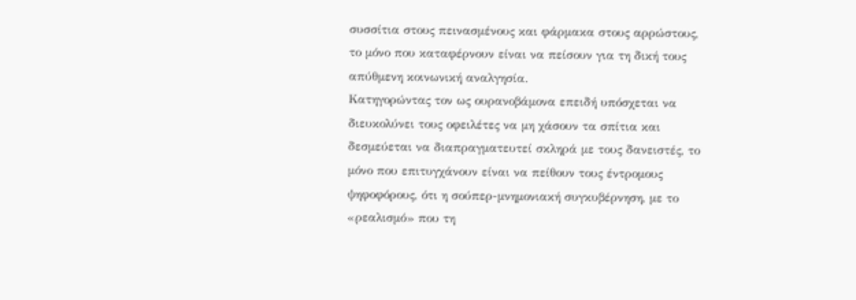συσσίτια στους πεινασμένους και φάρμακα στους αρρώστους, το μόνο που καταφέρνουν είναι να πείσουν για τη δική τους απύθμενη κοινωνική αναλγησία.
Κατηγορώντας τον ως ουρανοβάμονα επειδή υπόσχεται να διευκολύνει τους οφειλέτες να μη χάσουν τα σπίτια και δεσμεύεται να διαπραγματευτεί σκληρά με τους δανειστές, το μόνο που επιτυγχάνουν είναι να πείθουν τους έντρομους ψηφοφόρους, ότι η σούπερ-μνημονιακή συγκυβέρνηση, με το «ρεαλισμό» που τη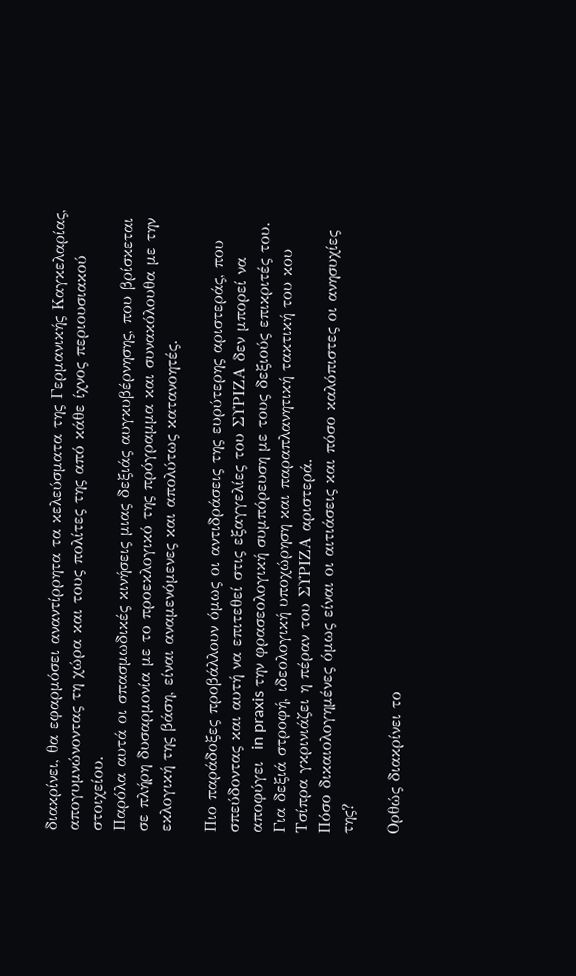διακρίνει, θα εφαρμόσει αναντίρρητα τα κελεύσματα της Γερμανικής Καγκελαρίας, απογυμνώνοντας τη χώρα και τους πολίτες της από κάθε ίχνος περιουσιακού στοιχείου.
Παρόλα αυτά οι σπασμωδικές κινήσεις μιας δεξιάς αυγκυβέρνησης, που βρίσκεται σε πλήρη δυσαρμονία με το προεκλογικό της πρόγραμμα και συνακόλουθα με την εκλογική της βάση, είναι αναμενόμενες και απολύτως κατανοητές.

Πιο παράδοξες προβάλλουν όμως οι αντιδράσεις της ευρύτερης αριστεράς, που σπεύδοντας και αυτή να επιτεθεί στις εξαγγελίες του ΣΥΡΙΖΑ δεν μπορεί να αποφύγει  in praxis την φρασεολογική συμπόρευση με τους δεξιούς επικριτές του.
Για δεξιά στροφή, ιδεολογική υποχώρηση και παραπλανητική τακτική του κου Τσίπρα γκρινιάζει η πέραν του ΣΥΡΙΖΑ αριστερά.
Πόσο δικαιολογημένες όμως είναι οι αιτιάσεις και πόσο καλόπιστες οι ανησυχίες της?

Ορθώς διακρίνει το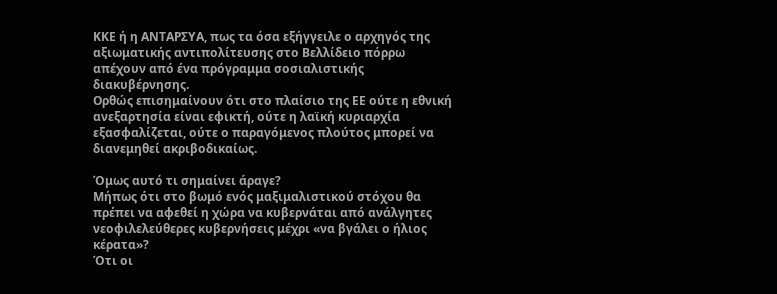ΚΚΕ ή η ΑΝΤΑΡΣΥΑ, πως τα όσα εξήγγειλε ο αρχηγός της αξιωματικής αντιπολίτευσης στο Βελλίδειο πόρρω απέχουν από ένα πρόγραμμα σοσιαλιστικής διακυβέρνησης.
Ορθώς επισημαίνουν ότι στο πλαίσιο της ΕΕ ούτε η εθνική ανεξαρτησία είναι εφικτή, ούτε η λαϊκή κυριαρχία εξασφαλίζεται, ούτε ο παραγόμενος πλούτος μπορεί να διανεμηθεί ακριβοδικαίως.

Όμως αυτό τι σημαίνει άραγε?
Μήπως ότι στο βωμό ενός μαξιμαλιστικού στόχου θα πρέπει να αφεθεί η χώρα να κυβερνάται από ανάλγητες νεοφιλελεύθερες κυβερνήσεις μέχρι «να βγάλει ο ήλιος κέρατα»?
Ότι οι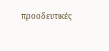προοδευτικές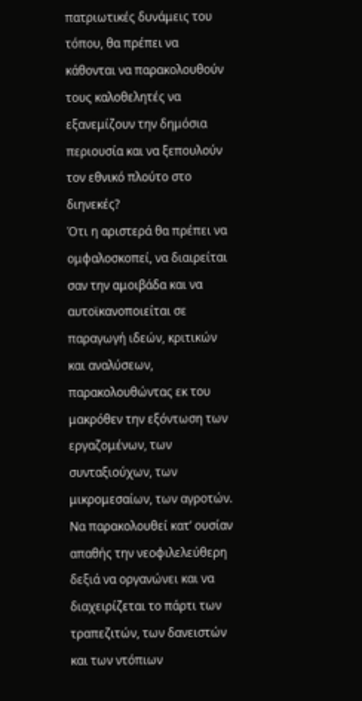πατριωτικές δυνάμεις του τόπου, θα πρέπει να κάθονται να παρακολουθούν τους καλοθελητές να εξανεμίζουν την δημόσια περιουσία και να ξεπουλούν τον εθνικό πλούτο στο διηνεκές?
Ότι η αριστερά θα πρέπει να ομφαλοσκοπεί, να διαιρείται σαν την αμοιβάδα και να αυτοϊκανοποιείται σε παραγωγή ιδεών, κριτικών και αναλύσεων, παρακολουθώντας εκ του μακρόθεν την εξόντωση των εργαζομένων, των συνταξιούχων, των μικρομεσαίων, των αγροτών.
Να παρακολουθεί κατ’ ουσίαν απαθής την νεοφιλελεύθερη δεξιά να οργανώνει και να διαχειρίζεται το πάρτι των τραπεζιτών, των δανειστών και των ντόπιων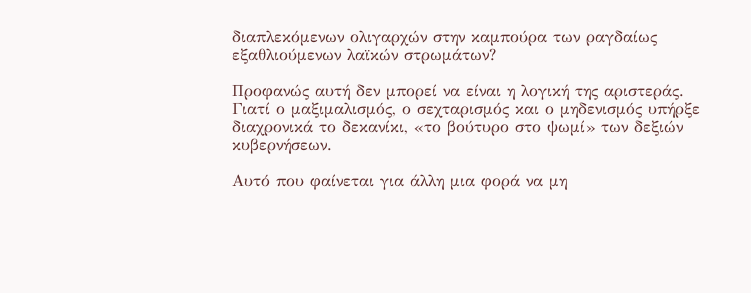διαπλεκόμενων ολιγαρχών στην καμπούρα των ραγδαίως εξαθλιούμενων λαϊκών στρωμάτων?

Προφανώς αυτή δεν μπορεί να είναι η λογική της αριστεράς.
Γιατί ο μαξιμαλισμός, ο σεχταρισμός και ο μηδενισμός υπήρξε διαχρονικά το δεκανίκι, «το βούτυρο στο ψωμί» των δεξιών κυβερνήσεων.

Αυτό που φαίνεται για άλλη μια φορά να μη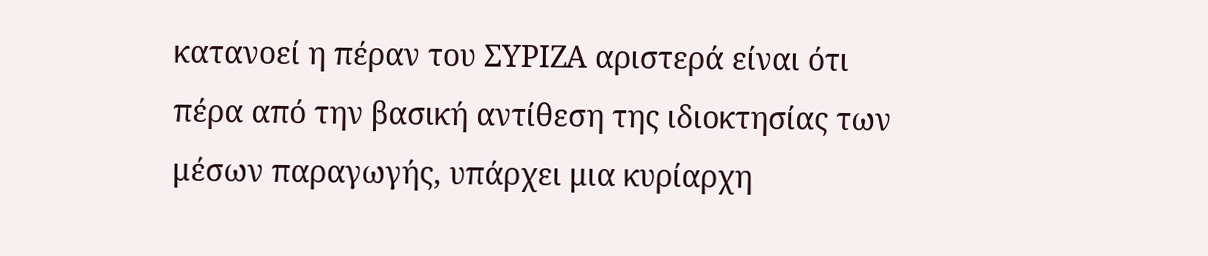κατανοεί η πέραν του ΣΥΡΙΖΑ αριστερά είναι ότι πέρα από την βασική αντίθεση της ιδιοκτησίας των μέσων παραγωγής, υπάρχει μια κυρίαρχη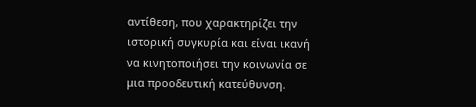αντίθεση, που χαρακτηρίζει την ιστορική συγκυρία και είναι ικανή να κινητοποιήσει την κοινωνία σε μια προοδευτική κατεύθυνση.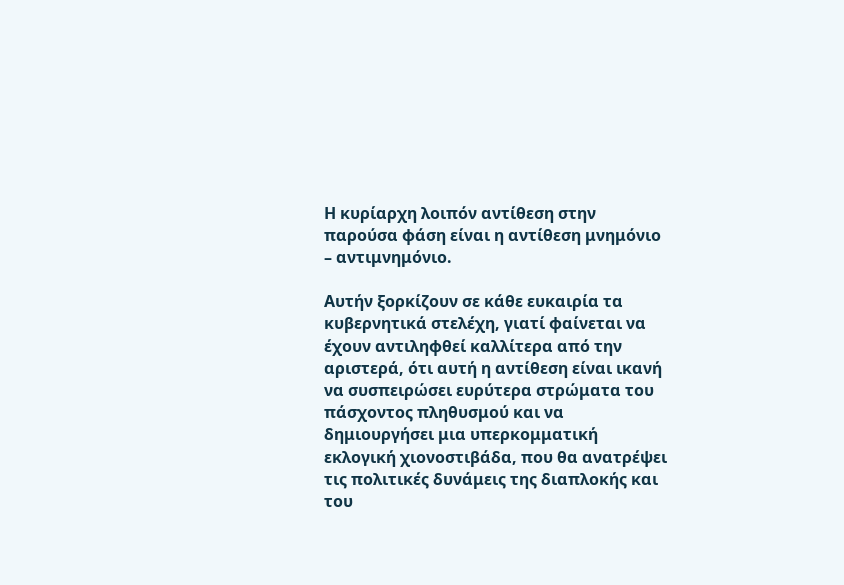Η κυρίαρχη λοιπόν αντίθεση στην παρούσα φάση είναι η αντίθεση μνημόνιο – αντιμνημόνιο.

Αυτήν ξορκίζουν σε κάθε ευκαιρία τα κυβερνητικά στελέχη, γιατί φαίνεται να έχουν αντιληφθεί καλλίτερα από την αριστερά, ότι αυτή η αντίθεση είναι ικανή να συσπειρώσει ευρύτερα στρώματα του πάσχοντος πληθυσμού και να δημιουργήσει μια υπερκομματική εκλογική χιονοστιβάδα, που θα ανατρέψει τις πολιτικές δυνάμεις της διαπλοκής και του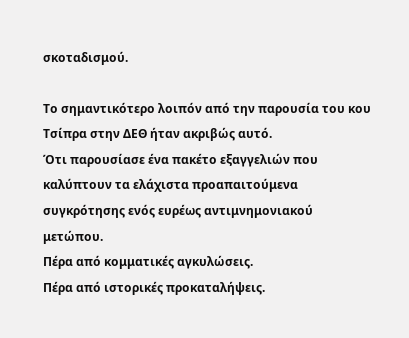σκοταδισμού.

Το σημαντικότερο λοιπόν από την παρουσία του κου Τσίπρα στην ΔΕΘ ήταν ακριβώς αυτό.
Ότι παρουσίασε ένα πακέτο εξαγγελιών που καλύπτουν τα ελάχιστα προαπαιτούμενα συγκρότησης ενός ευρέως αντιμνημονιακού μετώπου.
Πέρα από κομματικές αγκυλώσεις.
Πέρα από ιστορικές προκαταλήψεις.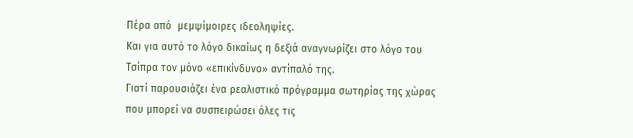Πέρα από  μεμψίμοιρες ιδεοληψίες.
Και για αυτό το λόγο δικαίως η δεξιά αναγνωρίζει στο λόγο του Τσίπρα τον μόνο «επικίνδυνο» αντίπαλό της.
Γιατί παρουσιάζει ένα ρεαλιστικό πρόγραμμα σωτηρίας της χώρας που μπορεί να συσπειρώσει όλες τις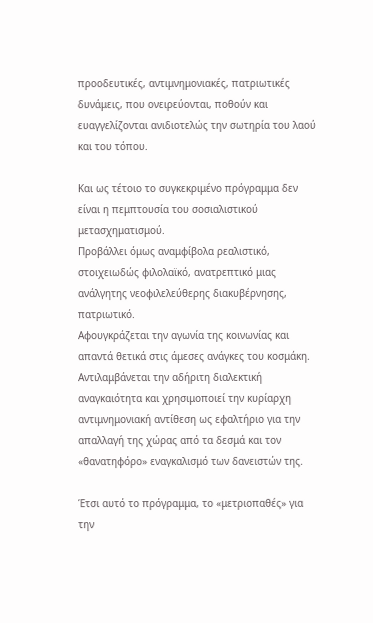προοδευτικές, αντιμνημονιακές, πατριωτικές δυνάμεις, που ονειρεύονται, ποθούν και ευαγγελίζονται ανιδιοτελώς την σωτηρία του λαού και του τόπου.

Και ως τέτοιο το συγκεκριμένο πρόγραμμα δεν είναι η πεμπτουσία του σοσιαλιστικού μετασχηματισμού.
Προβάλλει όμως αναμφίβολα ρεαλιστικό, στοιχειωδώς φιλολαϊκό, ανατρεπτικό μιας ανάλγητης νεοφιλελεύθερης διακυβέρνησης, πατριωτικό.
Αφουγκράζεται την αγωνία της κοινωνίας και απαντά θετικά στις άμεσες ανάγκες του κοσμάκη.
Αντιλαμβάνεται την αδήριτη διαλεκτική αναγκαιότητα και χρησιμοποιεί την κυρίαρχη αντιμνημονιακή αντίθεση ως εφαλτήριο για την απαλλαγή της χώρας από τα δεσμά και τον «θανατηφόρο» εναγκαλισμό των δανειστών της.

Έτσι αυτό το πρόγραμμα, το «μετριοπαθές» για την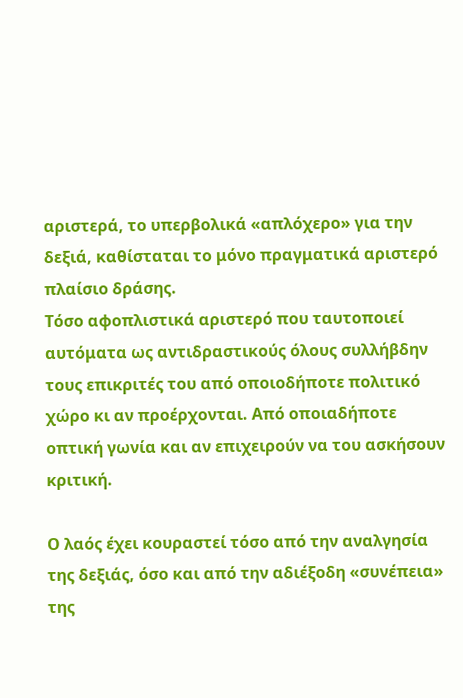αριστερά, το υπερβολικά «απλόχερο» για την δεξιά, καθίσταται το μόνο πραγματικά αριστερό πλαίσιο δράσης.
Τόσο αφοπλιστικά αριστερό που ταυτοποιεί αυτόματα ως αντιδραστικούς όλους συλλήβδην τους επικριτές του από οποιοδήποτε πολιτικό χώρο κι αν προέρχονται. Από οποιαδήποτε οπτική γωνία και αν επιχειρούν να του ασκήσουν κριτική.

Ο λαός έχει κουραστεί τόσο από την αναλγησία της δεξιάς, όσο και από την αδιέξοδη «συνέπεια» της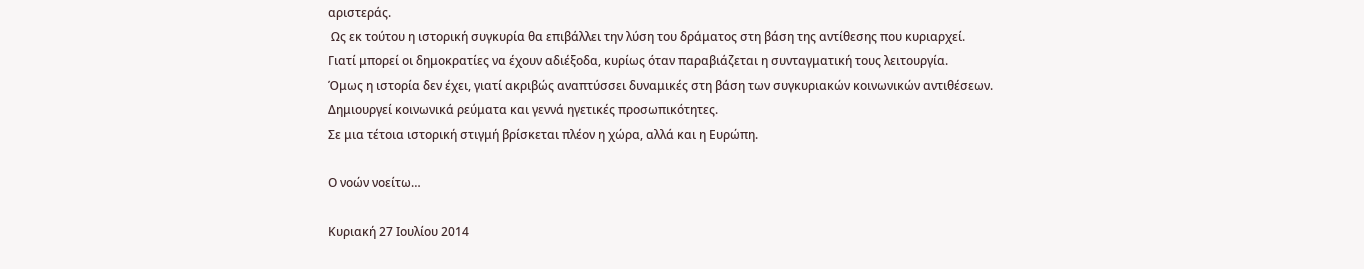αριστεράς.
 Ως εκ τούτου η ιστορική συγκυρία θα επιβάλλει την λύση του δράματος στη βάση της αντίθεσης που κυριαρχεί.
Γιατί μπορεί οι δημοκρατίες να έχουν αδιέξοδα, κυρίως όταν παραβιάζεται η συνταγματική τους λειτουργία.
Όμως η ιστορία δεν έχει, γιατί ακριβώς αναπτύσσει δυναμικές στη βάση των συγκυριακών κοινωνικών αντιθέσεων.
Δημιουργεί κοινωνικά ρεύματα και γεννά ηγετικές προσωπικότητες.
Σε μια τέτοια ιστορική στιγμή βρίσκεται πλέον η χώρα, αλλά και η Ευρώπη.

Ο νοών νοείτω…

Κυριακή 27 Ιουλίου 2014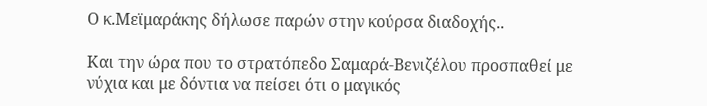Ο κ.Μεϊμαράκης δήλωσε παρών στην κούρσα διαδοχής..

Και την ώρα που το στρατόπεδο Σαμαρά-Βενιζέλου προσπαθεί με νύχια και με δόντια να πείσει ότι ο μαγικός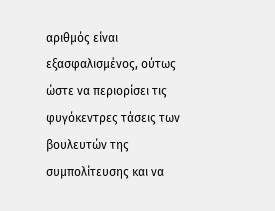αριθμός είναι εξασφαλισμένος, ούτως ώστε να περιορίσει τις φυγόκεντρες τάσεις των βουλευτών της συμπολίτευσης και να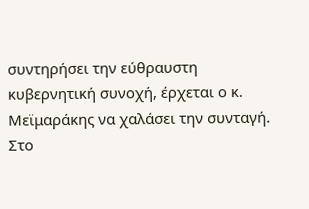συντηρήσει την εύθραυστη κυβερνητική συνοχή, έρχεται ο κ. Μεϊμαράκης να χαλάσει την συνταγή.
Στo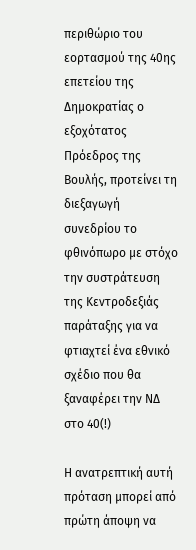περιθώριο του εορτασμού της 40ης επετείου της Δημοκρατίας ο εξοχότατος Πρόεδρος της Βουλής, προτείνει τη διεξαγωγή συνεδρίου το φθινόπωρο με στόχο την συστράτευση της Κεντροδεξιάς παράταξης για να φτιαχτεί ένα εθνικό σχέδιο που θα ξαναφέρει την ΝΔ στο 40(!)

Η ανατρεπτική αυτή πρόταση μπορεί από πρώτη άποψη να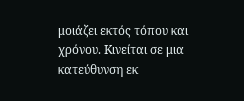μοιάζει εκτός τόπου και χρόνου. Kινείται σε μια κατεύθυνση εκ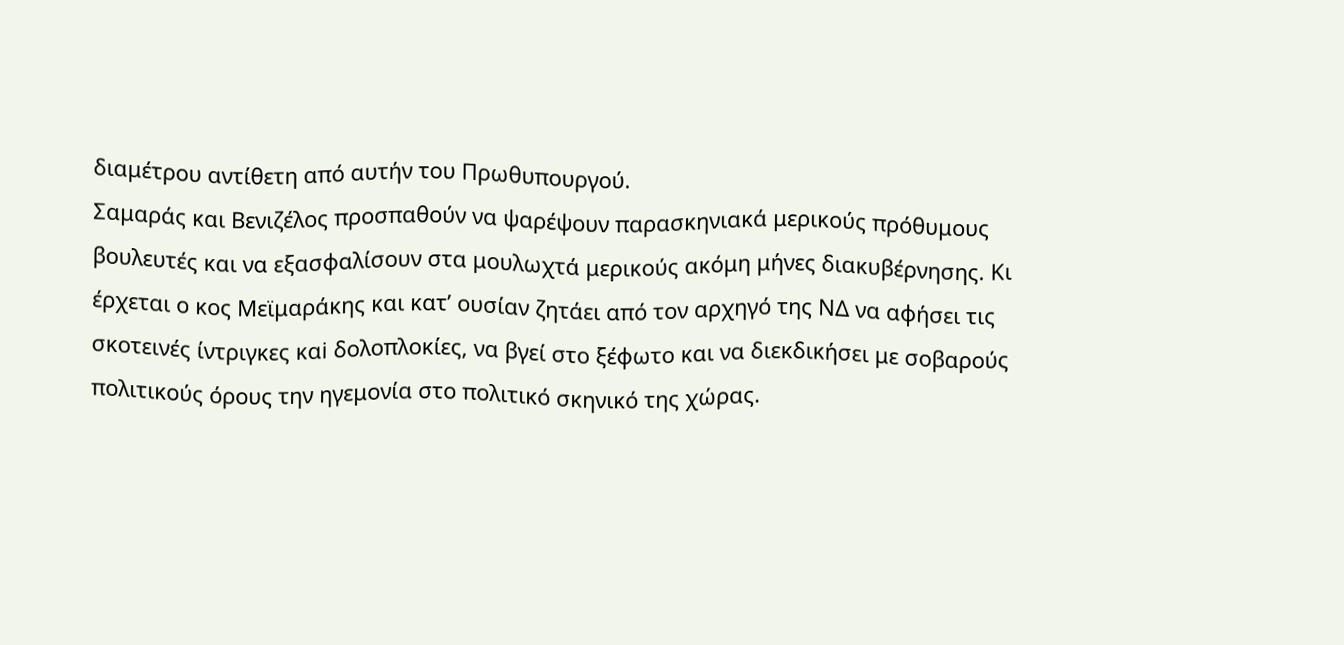διαμέτρου αντίθετη από αυτήν του Πρωθυπουργού.
Σαμαράς και Βενιζέλος προσπαθούν να ψαρέψουν παρασκηνιακά μερικούς πρόθυμους βουλευτές και να εξασφαλίσουν στα μουλωχτά μερικούς ακόμη μήνες διακυβέρνησης. Κι έρχεται ο κος Μεϊμαράκης και κατ’ ουσίαν ζητάει από τον αρχηγό της ΝΔ να αφήσει τις σκοτεινές ίντριγκες καi δολοπλοκίες, να βγεί στο ξέφωτο και να διεκδικήσει με σοβαρούς πολιτικούς όρους την ηγεμονία στο πολιτικό σκηνικό της χώρας.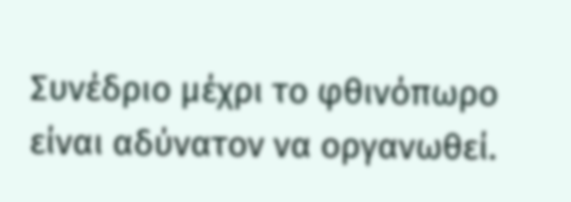Συνέδριο μέχρι το φθινόπωρο είναι αδύνατον να οργανωθεί.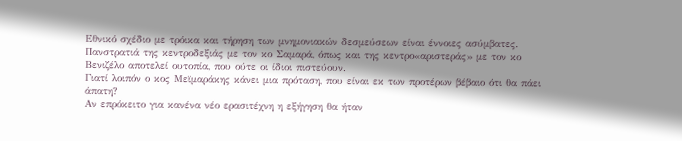Εθνικό σχέδιο με τρόικα και τήρηση των μνημονιακών δεσμεύσεων είναι έννοιες ασύμβατες. Πανστρατιά της κεντροδεξιάς με τον κο Σαμαρά, όπως και της κεντρο«αριστεράς» με τον κο Βενιζέλο αποτελεί ουτοπία, που ούτε οι ίδιοι πιστεύουν.
Γιατί λοιπόν ο κος Μεϊμαράκης κάνει μια πρόταση, που είναι εκ των προτέρων βέβαιο ότι θα πάει άπατη?
Αν επρόκειτο για κανένα νέο ερασιτέχνη η εξήγηση θα ήταν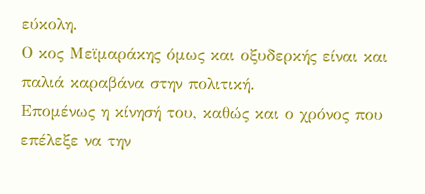εύκολη.
Ο κος Μεϊμαράκης όμως και οξυδερκής είναι και παλιά καραβάνα στην πολιτική.
Επομένως η κίνησή του, καθώς και ο χρόνος που επέλεξε να την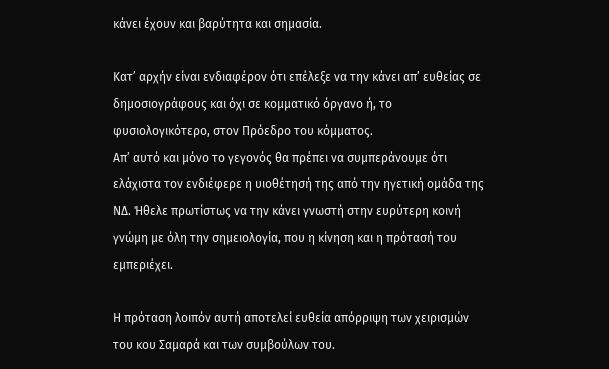κάνει έχουν και βαρύτητα και σημασία.

Κατ’ αρχήν είναι ενδιαφέρον ότι επέλεξε να την κάνει απ’ ευθείας σε δημοσιογράφους και όχι σε κομματικό όργανο ή, το φυσιολογικότερο, στον Πρόεδρο του κόμματος.
Απ’ αυτό και μόνο το γεγονός θα πρέπει να συμπεράνουμε ότι ελάχιστα τον ενδιέφερε η υιοθέτησή της από την ηγετική ομάδα της ΝΔ. Ήθελε πρωτίστως να την κάνει γνωστή στην ευρύτερη κοινή γνώμη με όλη την σημειολογία, που η κίνηση και η πρότασή του εμπεριέχει.

Η πρόταση λοιπόν αυτή αποτελεί ευθεία απόρριψη των χειρισμών του κου Σαμαρά και των συμβούλων του.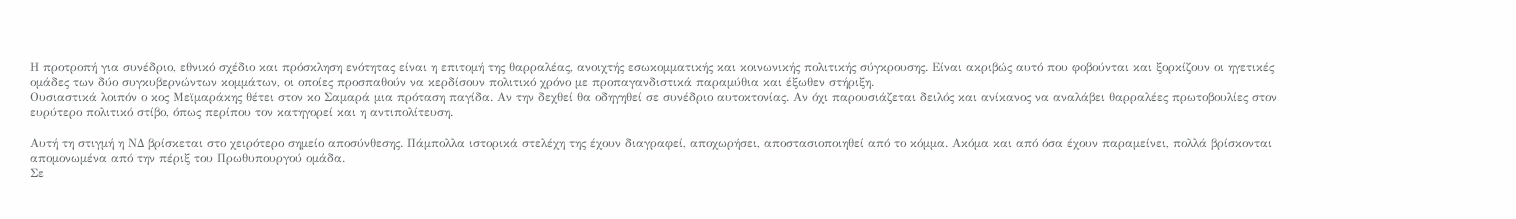Η προτροπή για συνέδριο, εθνικό σχέδιο και πρόσκληση ενότητας είναι η επιτομή της θαρραλέας, ανοιχτής εσωκομματικής και κοινωνικής πολιτικής σύγκρουσης. Είναι ακριβώς αυτό που φοβούνται και ξορκίζουν οι ηγετικές ομάδες των δύο συγκυβερνώντων κομμάτων, οι οποίες προσπαθούν να κερδίσουν πολιτικό χρόνο με προπαγανδιστικά παραμύθια και έξωθεν στήριξη.
Ουσιαστικά λοιπόν ο κος Μεϊμαράκης θέτει στον κο Σαμαρά μια πρόταση παγίδα. Αν την δεχθεί θα οδηγηθεί σε συνέδριο αυτοκτονίας. Αν όχι παρουσιάζεται δειλός και ανίκανος να αναλάβει θαρραλέες πρωτοβουλίες στον ευρύτερο πολιτικό στίβο, όπως περίπου τον κατηγορεί και η αντιπολίτευση.

Αυτή τη στιγμή η ΝΔ βρίσκεται στο χειρότερο σημείο αποσύνθεσης. Πάμπολλα ιστορικά στελέχη της έχουν διαγραφεί, αποχωρήσει, αποστασιοποιηθεί από το κόμμα. Ακόμα και από όσα έχουν παραμείνει, πολλά βρίσκονται απομονωμένα από την πέριξ του Πρωθυπουργού ομάδα.
Σε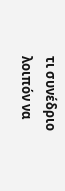τι συνέδριο λοιπόν να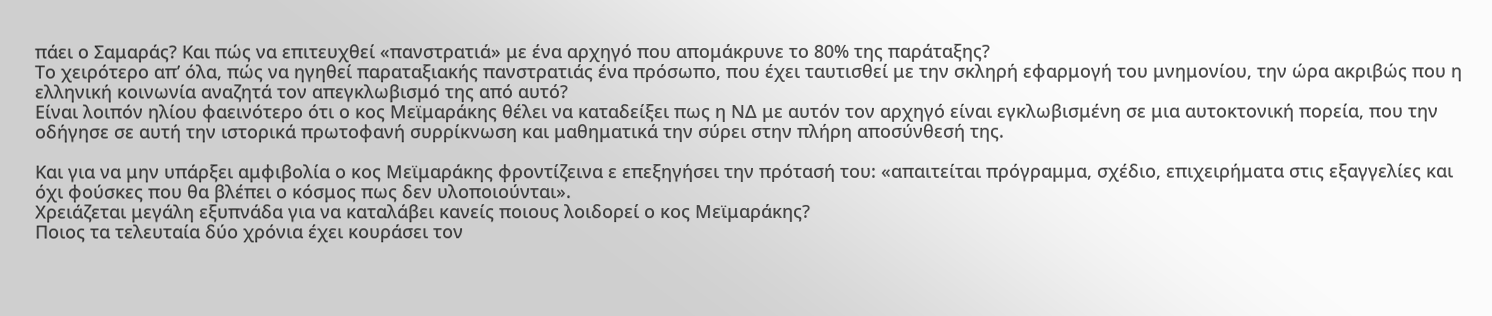πάει ο Σαμαράς? Και πώς να επιτευχθεί «πανστρατιά» με ένα αρχηγό που απομάκρυνε το 80% της παράταξης?
Το χειρότερο απ’ όλα, πώς να ηγηθεί παραταξιακής πανστρατιάς ένα πρόσωπο, που έχει ταυτισθεί με την σκληρή εφαρμογή του μνημονίου, την ώρα ακριβώς που η ελληνική κοινωνία αναζητά τον απεγκλωβισμό της από αυτό?
Είναι λοιπόν ηλίου φαεινότερο ότι ο κος Μεϊμαράκης θέλει να καταδείξει πως η ΝΔ με αυτόν τον αρχηγό είναι εγκλωβισμένη σε μια αυτοκτονική πορεία, που την οδήγησε σε αυτή την ιστορικά πρωτοφανή συρρίκνωση και μαθηματικά την σύρει στην πλήρη αποσύνθεσή της.

Και για να μην υπάρξει αμφιβολία ο κος Μεϊμαράκης φροντίζεινα ε επεξηγήσει την πρότασή του: «απαιτείται πρόγραμμα, σχέδιο, επιχειρήματα στις εξαγγελίες και όχι φούσκες που θα βλέπει ο κόσμος πως δεν υλοποιούνται».
Χρειάζεται μεγάλη εξυπνάδα για να καταλάβει κανείς ποιους λοιδορεί ο κος Μεϊμαράκης?
Ποιος τα τελευταία δύο χρόνια έχει κουράσει τον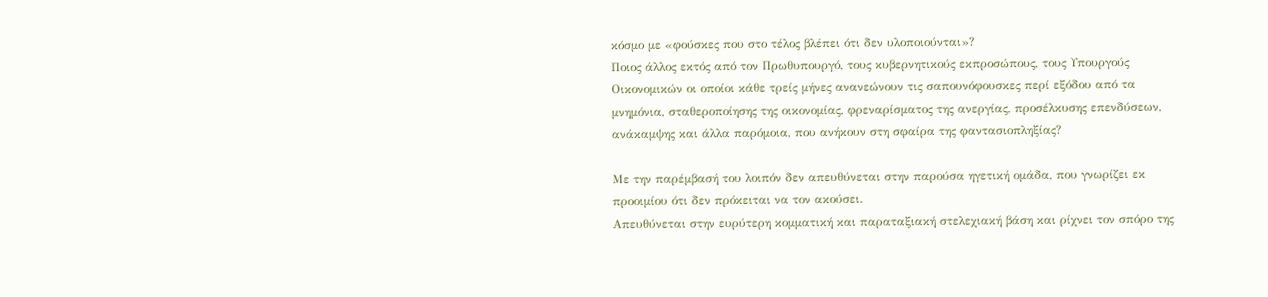κόσμο με «φούσκες που στο τέλος βλέπει ότι δεν υλοποιούνται»?
Ποιος άλλος εκτός από τον Πρωθυπουργό, τους κυβερνητικούς εκπροσώπους, τους Υπουργούς Οικονομικών οι οποίοι κάθε τρείς μήνες ανανεώνουν τις σαπουνόφουσκες περί εξόδου από τα μνημόνια, σταθεροποίησης της οικονομίας, φρεναρίσματος της ανεργίας, προσέλκυσης επενδύσεων, ανάκαμψης και άλλα παρόμοια, που ανήκουν στη σφαίρα της φαντασιοπληξίας?

Με την παρέμβασή του λοιπόν δεν απευθύνεται στην παρούσα ηγετική ομάδα, που γνωρίζει εκ προοιμίου ότι δεν πρόκειται να τον ακούσει.
Απευθύνεται στην ευρύτερη κομματική και παραταξιακή στελεχιακή βάση και ρίχνει τον σπόρο της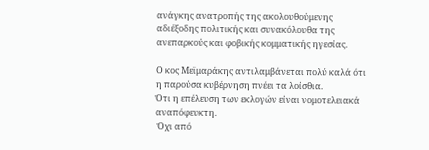ανάγκης ανατροπής της ακολουθούμενης αδιέξοδης πολιτικής και συνακόλουθα της ανεπαρκούς και φοβικής κομματικής ηγεσίας.

Ο κος Μεϊμαράκης αντιλαμβάνεται πολύ καλά ότι η παρούσα κυβέρνηση πνέει τα λοίσθια.
Ότι η επέλευση των εκλογών είναι νομοτελειακά αναπόφευκτη.
 Όχι από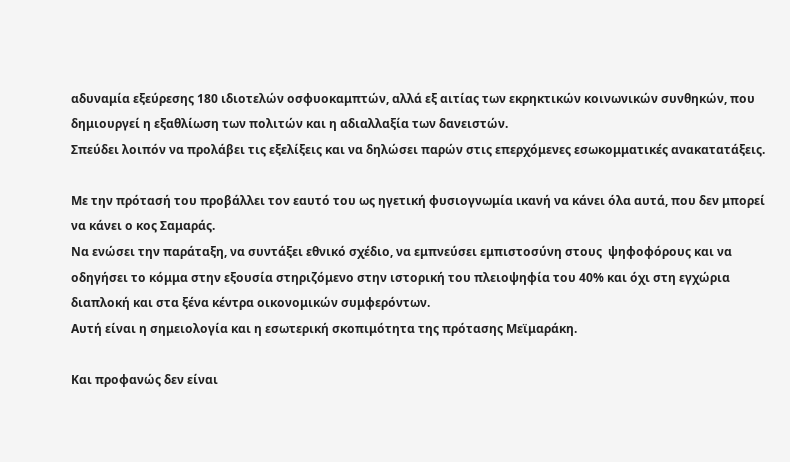αδυναμία εξεύρεσης 180 ιδιοτελών οσφυοκαμπτών, αλλά εξ αιτίας των εκρηκτικών κοινωνικών συνθηκών, που δημιουργεί η εξαθλίωση των πολιτών και η αδιαλλαξία των δανειστών.
Σπεύδει λοιπόν να προλάβει τις εξελίξεις και να δηλώσει παρών στις επερχόμενες εσωκομματικές ανακατατάξεις.

Με την πρότασή του προβάλλει τον εαυτό του ως ηγετική φυσιογνωμία ικανή να κάνει όλα αυτά, που δεν μπορεί να κάνει ο κος Σαμαράς.
Να ενώσει την παράταξη, να συντάξει εθνικό σχέδιο, να εμπνεύσει εμπιστοσύνη στους  ψηφοφόρους και να οδηγήσει το κόμμα στην εξουσία στηριζόμενο στην ιστορική του πλειοψηφία του 40% και όχι στη εγχώρια διαπλοκή και στα ξένα κέντρα οικονομικών συμφερόντων.
Αυτή είναι η σημειολογία και η εσωτερική σκοπιμότητα της πρότασης Μεϊμαράκη.

Και προφανώς δεν είναι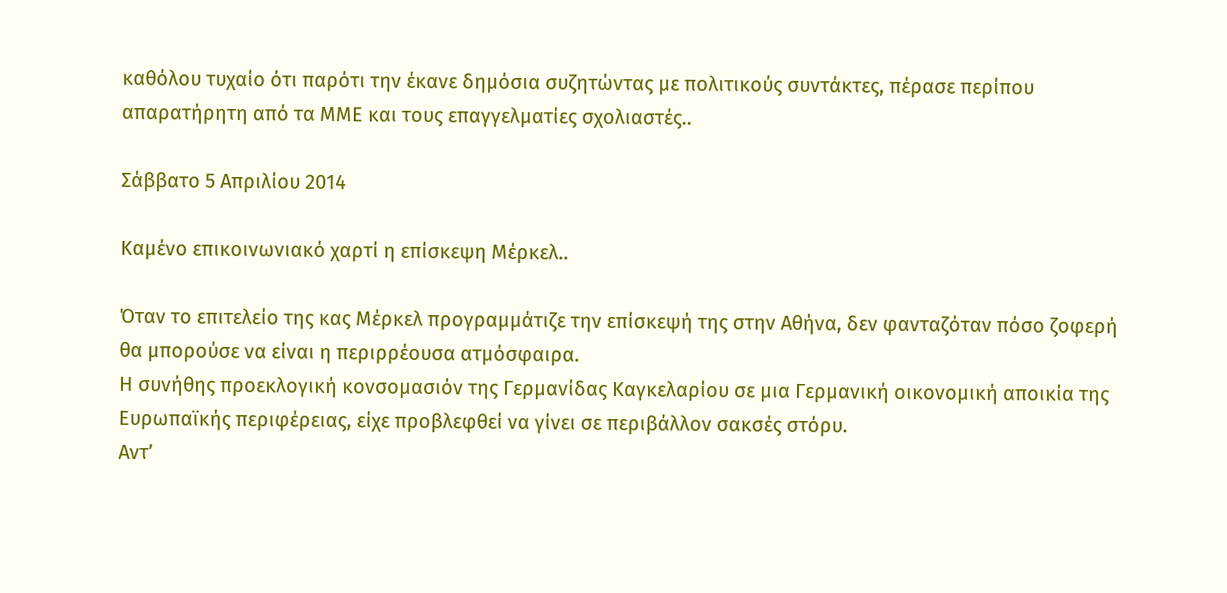καθόλου τυχαίο ότι παρότι την έκανε δημόσια συζητώντας με πολιτικούς συντάκτες, πέρασε περίπου απαρατήρητη από τα ΜΜΕ και τους επαγγελματίες σχολιαστές..

Σάββατο 5 Απριλίου 2014

Καμένο επικοινωνιακό χαρτί η επίσκεψη Μέρκελ..

Όταν το επιτελείο της κας Μέρκελ προγραμμάτιζε την επίσκεψή της στην Αθήνα, δεν φανταζόταν πόσο ζοφερή θα μπορούσε να είναι η περιρρέουσα ατμόσφαιρα.
Η συνήθης προεκλογική κονσομασιόν της Γερμανίδας Καγκελαρίου σε μια Γερμανική οικονομική αποικία της Ευρωπαϊκής περιφέρειας, είχε προβλεφθεί να γίνει σε περιβάλλον σακσές στόρυ.
Αντ’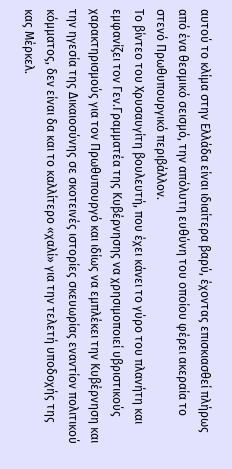αυτού το κλίμα στην Ελλάδα είναι ιδιαίτερα βαρύ, έχοντας επισκιασθεί πλήρως από ένα θεσμικό σεισμό, την απόλυτη ευθύνη του οποίου φέρει ακεραία το στενό Πρωθυπουργικό περιβάλλον.
Το βίντεο του Χρυσαυγίτη βουλευτή, που έχει κάνει το γύρο του πλανήτη και εμφανίζει τον Γεν.Γραμματέα της Κυβέρνησης να χρησιμοποιεί υβριστικούς χαρακτηρισμούς για τον Πρωθυπουργό και ιδίως να εμπλέκει την Κυβέρνηση και την ηγεσία της Δικαιοσύνης σε σκοτεινές ιστορίες σκευωρίας εναντίον πολιτικού κόμματος, δεν είναι δα και το καλλίτερο «χαλί» για την τελετή υποδοχής της κας Μέρκελ.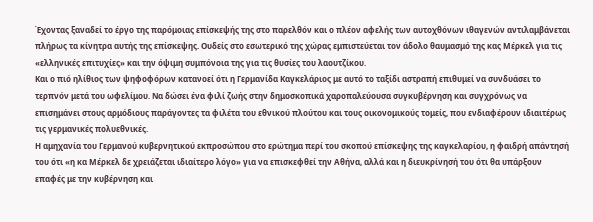Έχοντας ξαναδεί το έργο της παρόμοιας επίσκεψής της στο παρελθόν και ο πλέον αφελής των αυτοχθόνων ιθαγενών αντιλαμβάνεται πλήρως τα κίνητρα αυτής της επίσκεψης. Ουδείς στο εσωτερικό της χώρας εμπιστεύεται τον άδολο θαυμασμό της κας Μέρκελ για τις «ελληνικές επιτυχίες» και την όψιμη συμπόνοια της για τις θυσίες του λαουτζίκου.
Και ο πιό ηλίθιος των ψηφοφόρων κατανοεί ότι η Γερμανίδα Καγκελάριος με αυτό το ταξίδι αστραπή επιθυμεί να συνδυάσει το τερπνόν μετά του ωφελίμου. Να δώσει ένα φιλί ζωής στην δημοσκοπικά χαροπαλεύουσα συγκυβέρνηση και συγχρόνως να επισημάνει στους αρμόδιους παράγοντες τα φιλέτα του εθνικού πλούτου και τους οικονομικούς τομείς, που ενδιαφέρουν ιδιαιτέρως τις γερμανικές πολυεθνικές.
Η αμηχανία του Γερμανού κυβερνητικού εκπροσώπου στο ερώτημα περί του σκοπού επίσκεψης της καγκελαρίου, η φαιδρή απάντησή του ότι «η κα Μέρκελ δε χρειάζεται ιδιαίτερο λόγο» για να επισκεφθεί την Αθήνα, αλλά και η διευκρίνησή του ότι θα υπάρξουν επαφές με την κυβέρνηση και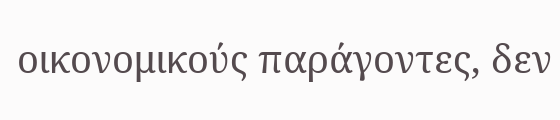οικονομικούς παράγοντες, δεν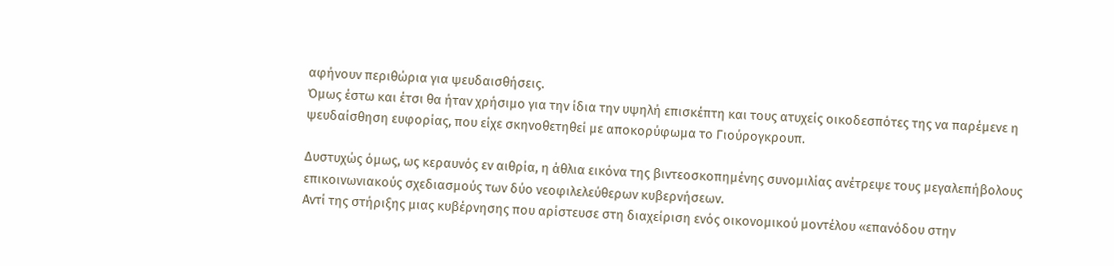αφήνουν περιθώρια για ψευδαισθήσεις.
Όμως έστω και έτσι θα ήταν χρήσιμο για την ίδια την υψηλή επισκέπτη και τους ατυχείς οικοδεσπότες της να παρέμενε η ψευδαίσθηση ευφορίας, που είχε σκηνοθετηθεί με αποκορύφωμα το Γιούρογκρουπ.

Δυστυχώς όμως, ως κεραυνός εν αιθρία, η άθλια εικόνα της βιντεοσκοπημένης συνομιλίας ανέτρεψε τους μεγαλεπήβολους επικοινωνιακούς σχεδιασμούς των δύο νεοφιλελεύθερων κυβερνήσεων.
Αντί της στήριξης μιας κυβέρνησης που αρίστευσε στη διαχείριση ενός οικονομικού μοντέλου «επανόδου στην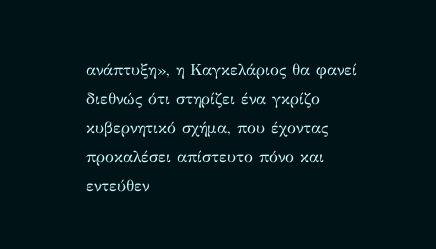ανάπτυξη», η Καγκελάριος θα φανεί διεθνώς ότι στηρίζει ένα γκρίζο κυβερνητικό σχήμα, που έχοντας προκαλέσει απίστευτο πόνο και εντεύθεν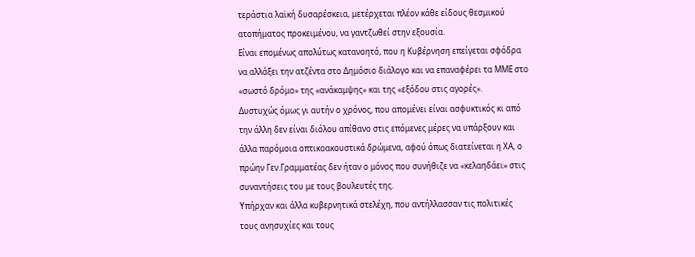τεράστια λαϊκή δυσαρέσκεια, μετέρχεται πλέον κάθε είδους θεσμικού ατοπήματος προκειμένου, να γαντζωθεί στην εξουσία.
Είναι επομένως απολύτως κατανοητό, που η Κυβέρνηση επείγεται σφόδρα να αλλάξει την ατζέντα στο Δημόσιο διάλογο και να επαναφέρει τα ΜΜΕ στο «σωστό δρόμο» της «ανάκαμψης» και της «εξόδου στις αγορές».
Δυστυχώς όμως γι αυτήν ο χρόνος, που απομένει είναι ασφυκτικός κι από την άλλη δεν είναι διόλου απίθανο στις επόμενες μέρες να υπάρξουν και άλλα παρόμοια οπτικοακουστικά δρώμενα, αφού όπως διατείνεται η ΧΑ, ο πρώην Γεν.Γραμματέας δεν ήταν ο μόνος που συνήθιζε να «κελαηδάει» στις συναντήσεις του με τους βουλευτές της.
Υπήρχαν και άλλα κυβερνητικά στελέχη, που αντήλλασσαν τις πολιτικές τους ανησυχίες και τους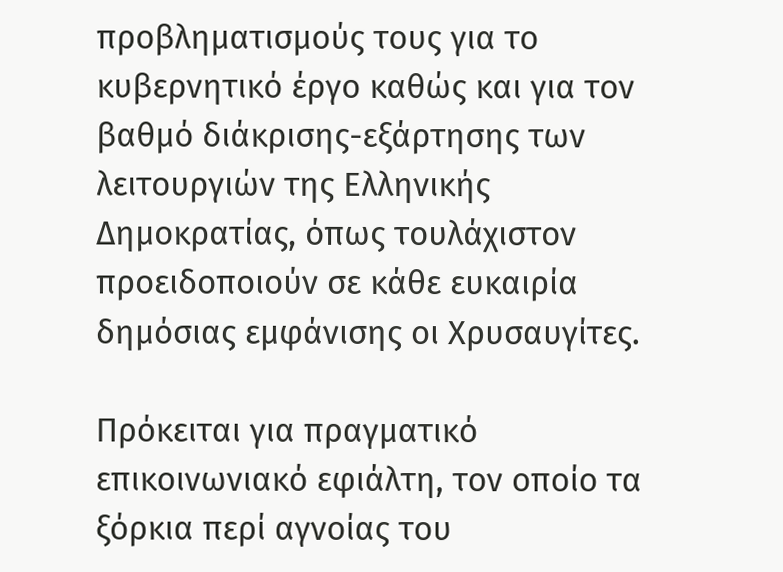προβληματισμούς τους για το κυβερνητικό έργο καθώς και για τον βαθμό διάκρισης-εξάρτησης των λειτουργιών της Ελληνικής Δημοκρατίας, όπως τουλάχιστον προειδοποιούν σε κάθε ευκαιρία δημόσιας εμφάνισης οι Χρυσαυγίτες.

Πρόκειται για πραγματικό επικοινωνιακό εφιάλτη, τον οποίο τα ξόρκια περί αγνοίας του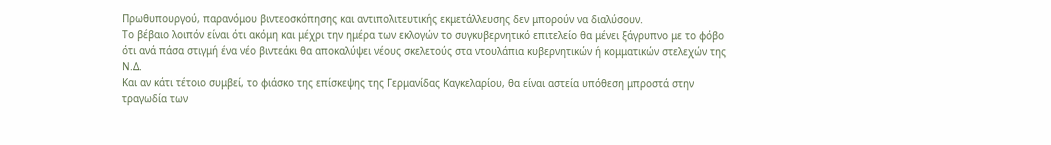Πρωθυπουργού, παρανόμου βιντεοσκόπησης και αντιπολιτευτικής εκμετάλλευσης δεν μπορούν να διαλύσουν.
Το βέβαιο λοιπόν είναι ότι ακόμη και μέχρι την ημέρα των εκλογών το συγκυβερνητικό επιτελείο θα μένει ξάγρυπνο με το φόβο ότι ανά πάσα στιγμή ένα νέο βιντεάκι θα αποκαλύψει νέους σκελετούς στα ντουλάπια κυβερνητικών ή κομματικών στελεχών της Ν.Δ.
Και αν κάτι τέτοιο συμβεί, το φιάσκο της επίσκεψης της Γερμανίδας Καγκελαρίου, θα είναι αστεία υπόθεση μπροστά στην τραγωδία των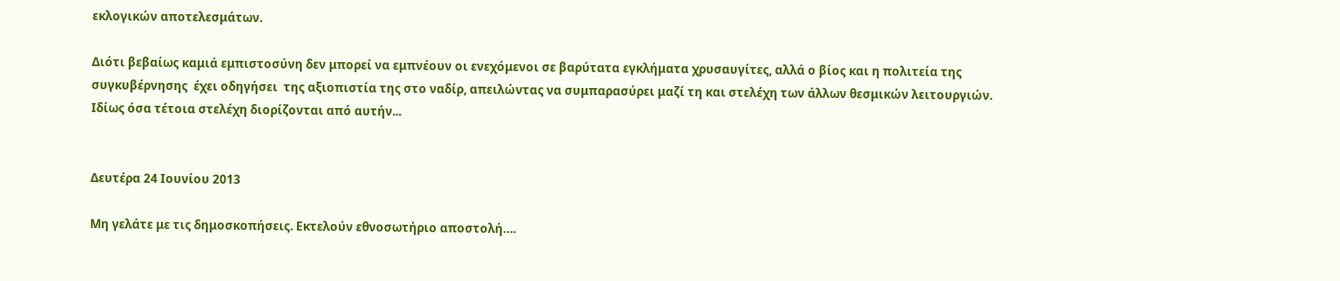εκλογικών αποτελεσμάτων.

Διότι βεβαίως καμιά εμπιστοσύνη δεν μπορεί να εμπνέουν οι ενεχόμενοι σε βαρύτατα εγκλήματα χρυσαυγίτες, αλλά ο βίος και η πολιτεία της συγκυβέρνησης  έχει οδηγήσει  της αξιοπιστία της στο ναδίρ, απειλώντας να συμπαρασύρει μαζί τη και στελέχη των άλλων θεσμικών λειτουργιών.
Ιδίως όσα τέτοια στελέχη διορίζονται από αυτήν...


Δευτέρα 24 Ιουνίου 2013

Μη γελάτε με τις δημοσκοπήσεις. Εκτελούν εθνοσωτήριο αποστολή….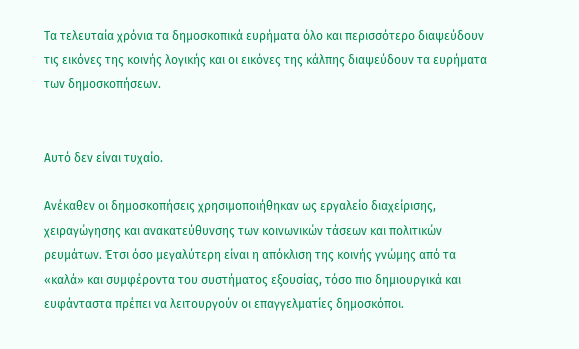Τα τελευταία χρόνια τα δημοσκοπικά ευρήματα όλο και περισσότερο διαψεύδουν τις εικόνες της κοινής λογικής και οι εικόνες της κάλπης διαψεύδουν τα ευρήματα των δημοσκοπήσεων.


Αυτό δεν είναι τυχαίο.

Ανέκαθεν οι δημοσκοπήσεις χρησιμοποιήθηκαν ως εργαλείο διαχείρισης, χειραγώγησης και ανακατεύθυνσης των κοινωνικών τάσεων και πολιτικών ρευμάτων. Έτσι όσο μεγαλύτερη είναι η απόκλιση της κοινής γνώμης από τα «καλά» και συμφέροντα του συστήματος εξουσίας, τόσο πιο δημιουργικά και ευφάνταστα πρέπει να λειτουργούν οι επαγγελματίες δημοσκόποι.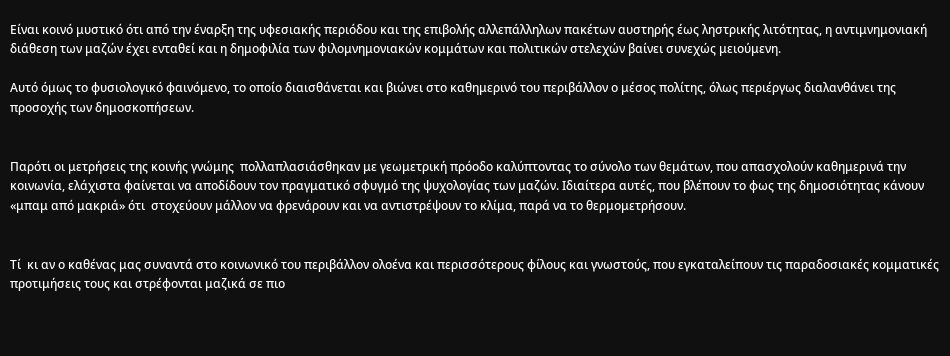Είναι κοινό μυστικό ότι από την έναρξη της υφεσιακής περιόδου και της επιβολής αλλεπάλληλων πακέτων αυστηρής έως ληστρικής λιτότητας, η αντιμνημονιακή διάθεση των μαζών έχει ενταθεί και η δημοφιλία των φιλομνημονιακών κομμάτων και πολιτικών στελεχών βαίνει συνεχώς μειούμενη.

Αυτό όμως το φυσιολογικό φαινόμενο, το οποίο διαισθάνεται και βιώνει στο καθημερινό του περιβάλλον ο μέσος πολίτης, όλως περιέργως διαλανθάνει της προσοχής των δημοσκοπήσεων.


Παρότι οι μετρήσεις της κοινής γνώμης  πολλαπλασιάσθηκαν με γεωμετρική πρόοδο καλύπτοντας το σύνολο των θεμάτων, που απασχολούν καθημερινά την κοινωνία, ελάχιστα φαίνεται να αποδίδουν τον πραγματικό σφυγμό της ψυχολογίας των μαζών. Ιδιαίτερα αυτές, που βλέπουν το φως της δημοσιότητας κάνουν «μπαμ από μακριά» ότι  στοχεύουν μάλλον να φρενάρουν και να αντιστρέψουν το κλίμα, παρά να το θερμομετρήσουν.


Τί  κι αν ο καθένας μας συναντά στο κοινωνικό του περιβάλλον ολοένα και περισσότερους φίλους και γνωστούς, που εγκαταλείπουν τις παραδοσιακές κομματικές προτιμήσεις τους και στρέφονται μαζικά σε πιο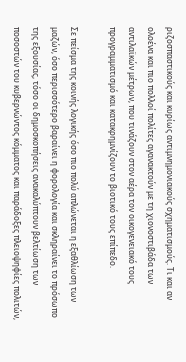ριζοσπαστικούς και κυρίως αντιμνημονιακούς σχηματισμούς. Τι και αν ολοένα και πιο πολλοί πολίτες αγανακτούν με τη χιονοστιβάδα των αντιλαϊκών μέτρων, που τινάζουν στον αέρα τον οικογενειακό τους προγραμματισμό και κατακρημνίζουν το βιοτικό τους επίπεδο.

Σε πείσμα της κοινής λογικής όσο πιο πολύ απλώνεται η εξαθλίωση των μαζών, όσο περισσότερο βαραίνει η φορολογία και σκληραίνει το πρόσωπο της εξουσίας, τόσο οι δημοσκοπήσεις ανακαλύπτουν βελτίωση των ποσοστών του κυβερνώντος κόμματος και παράδοξες πλειοψηφίες πολιτών,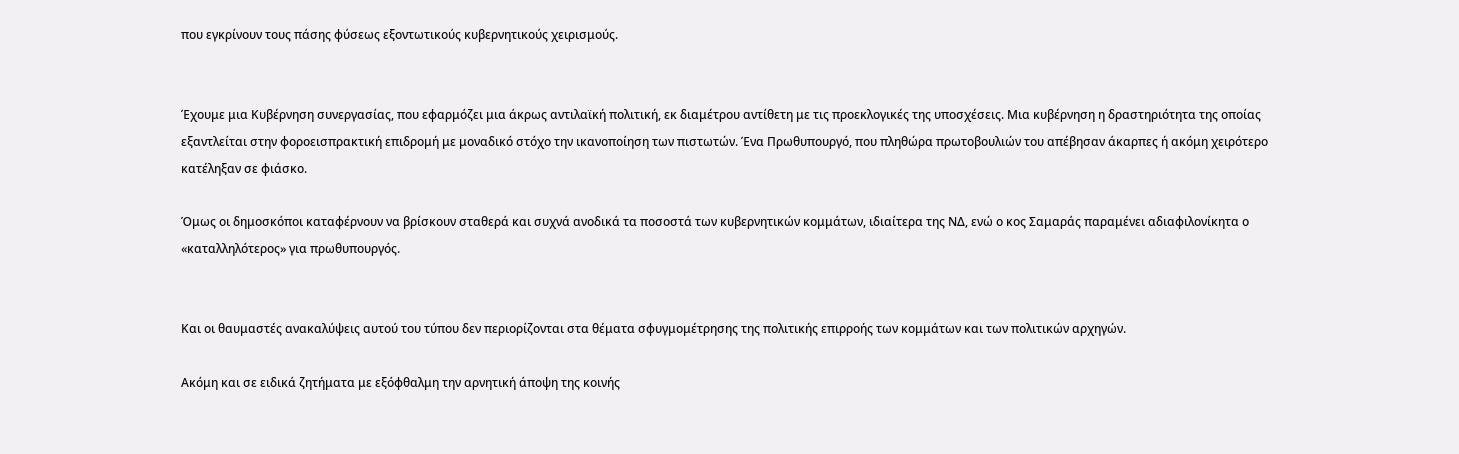που εγκρίνουν τους πάσης φύσεως εξοντωτικούς κυβερνητικούς χειρισμούς.


Έχουμε μια Κυβέρνηση συνεργασίας, που εφαρμόζει μια άκρως αντιλαϊκή πολιτική, εκ διαμέτρου αντίθετη με τις προεκλογικές της υποσχέσεις. Μια κυβέρνηση η δραστηριότητα της οποίας εξαντλείται στην φοροεισπρακτική επιδρομή με μοναδικό στόχο την ικανοποίηση των πιστωτών. Ένα Πρωθυπουργό, που πληθώρα πρωτοβουλιών του απέβησαν άκαρπες ή ακόμη χειρότερο κατέληξαν σε φιάσκο.

Όμως οι δημοσκόποι καταφέρνουν να βρίσκουν σταθερά και συχνά ανοδικά τα ποσοστά των κυβερνητικών κομμάτων, ιδιαίτερα της ΝΔ, ενώ ο κος Σαμαράς παραμένει αδιαφιλονίκητα ο «καταλληλότερος» για πρωθυπουργός.


Και οι θαυμαστές ανακαλύψεις αυτού του τύπου δεν περιορίζονται στα θέματα σφυγμομέτρησης της πολιτικής επιρροής των κομμάτων και των πολιτικών αρχηγών.

Ακόμη και σε ειδικά ζητήματα με εξόφθαλμη την αρνητική άποψη της κοινής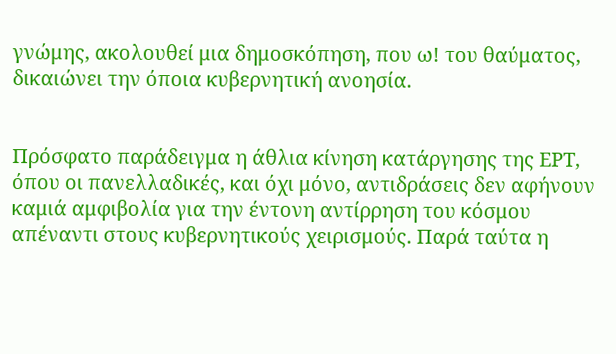γνώμης, ακολουθεί μια δημοσκόπηση, που ω! του θαύματος, δικαιώνει την όποια κυβερνητική ανοησία.


Πρόσφατο παράδειγμα η άθλια κίνηση κατάργησης της ΕΡΤ, όπου οι πανελλαδικές, και όχι μόνο, αντιδράσεις δεν αφήνουν καμιά αμφιβολία για την έντονη αντίρρηση του κόσμου απέναντι στους κυβερνητικούς χειρισμούς. Παρά ταύτα η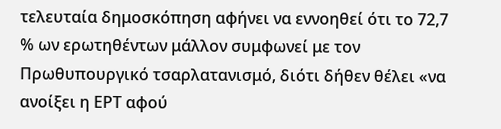τελευταία δημοσκόπηση αφήνει να εννοηθεί ότι το 72,7 % ων ερωτηθέντων μάλλον συμφωνεί με τον Πρωθυπουργικό τσαρλατανισμό, διότι δήθεν θέλει «να ανοίξει η ΕΡΤ αφού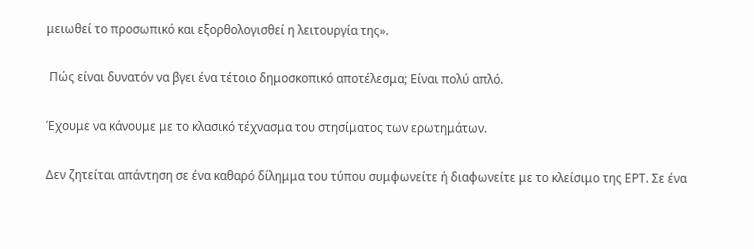μειωθεί το προσωπικό και εξορθολογισθεί η λειτουργία της».

 Πώς είναι δυνατόν να βγει ένα τέτοιο δημοσκοπικό αποτέλεσμα; Είναι πολύ απλό.

Έχουμε να κάνουμε με το κλασικό τέχνασμα του στησίματος των ερωτημάτων.

Δεν ζητείται απάντηση σε ένα καθαρό δίλημμα του τύπου συμφωνείτε ή διαφωνείτε με το κλείσιμο της ΕΡΤ. Σε ένα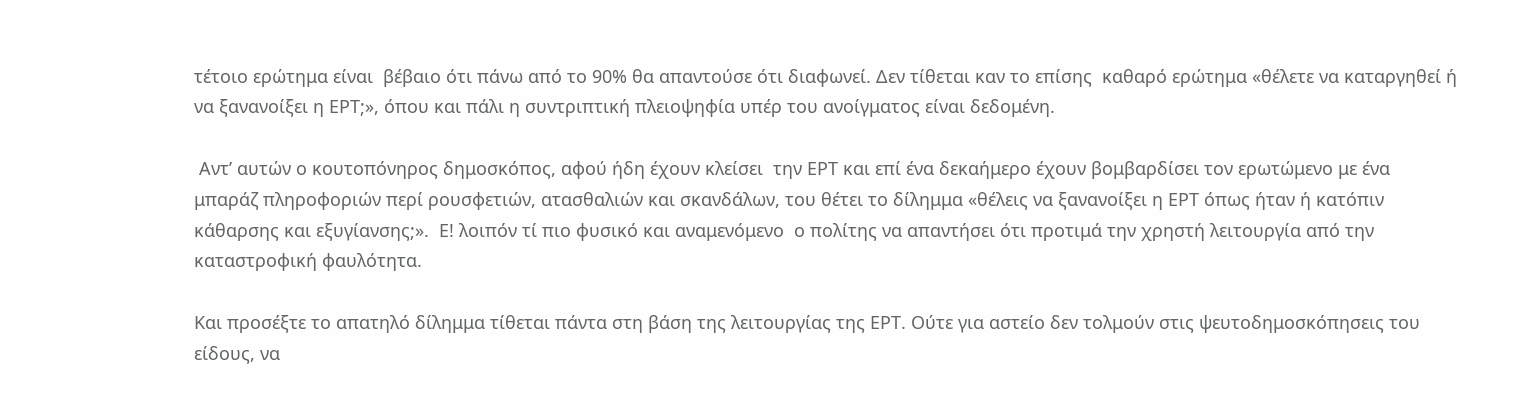τέτοιο ερώτημα είναι  βέβαιο ότι πάνω από το 90% θα απαντούσε ότι διαφωνεί. Δεν τίθεται καν το επίσης  καθαρό ερώτημα «θέλετε να καταργηθεί ή να ξανανοίξει η ΕΡΤ;», όπου και πάλι η συντριπτική πλειοψηφία υπέρ του ανοίγματος είναι δεδομένη.

 Αντ’ αυτών ο κουτοπόνηρος δημοσκόπος, αφού ήδη έχουν κλείσει  την ΕΡΤ και επί ένα δεκαήμερο έχουν βομβαρδίσει τον ερωτώμενο με ένα μπαράζ πληροφοριών περί ρουσφετιών, ατασθαλιών και σκανδάλων, του θέτει το δίλημμα «θέλεις να ξανανοίξει η ΕΡΤ όπως ήταν ή κατόπιν κάθαρσης και εξυγίανσης;».  Ε! λοιπόν τί πιο φυσικό και αναμενόμενο  ο πολίτης να απαντήσει ότι προτιμά την χρηστή λειτουργία από την καταστροφική φαυλότητα.

Και προσέξτε το απατηλό δίλημμα τίθεται πάντα στη βάση της λειτουργίας της ΕΡΤ. Ούτε για αστείο δεν τολμούν στις ψευτοδημοσκόπησεις του είδους, να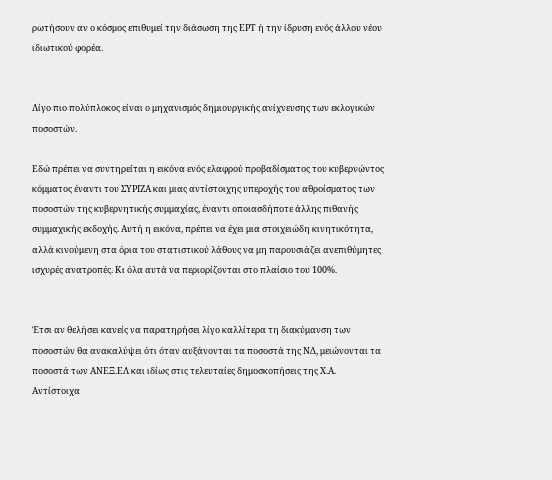ρωτήσουν αν ο κόσμος επιθυμεί την διάσωση της ΕΡΤ ή την ίδρυση ενός άλλου νέου ιδιωτικού φορέα.


Λίγο πιο πολύπλοκος είναι ο μηχανισμός δημιουργικής ανίχνευσης των εκλογικών ποσοστών.

Εδώ πρέπει να συντηρείται η εικόνα ενός ελαφρού προβαδίσματος του κυβερνώντος κόμματος έναντι του ΣΥΡΙΖΑ και μιας αντίστοιχης υπεροχής του αθροίσματος των ποσοστών της κυβερνητικής συμμαχίας, έναντι οποιασδήποτε άλλης πιθανής συμμαχικής εκδοχής. Αυτή η εικόνα, πρέπει να έχει μια στοιχειώδη κινητικότητα, αλλά κινούμενη στα όρια του στατιστικού λάθους να μη παρουσιάζει ανεπιθύμητες ισχυρές ανατροπές. Κι όλα αυτά να περιορίζονται στο πλαίσιο του 100%.


Έτσι αν θελήσει κανείς να παρατηρήσει λίγο καλλίτερα τη διακύμανση των ποσοστών θα ανακαλύψει ότι όταν αυξάνονται τα ποσοστά της ΝΔ, μειώνονται τα ποσοστά των ΑΝΕΞ.ΕΛ και ιδίως στις τελευταίες δημοσκοπήσεις της Χ.Α. Αντίστοιχα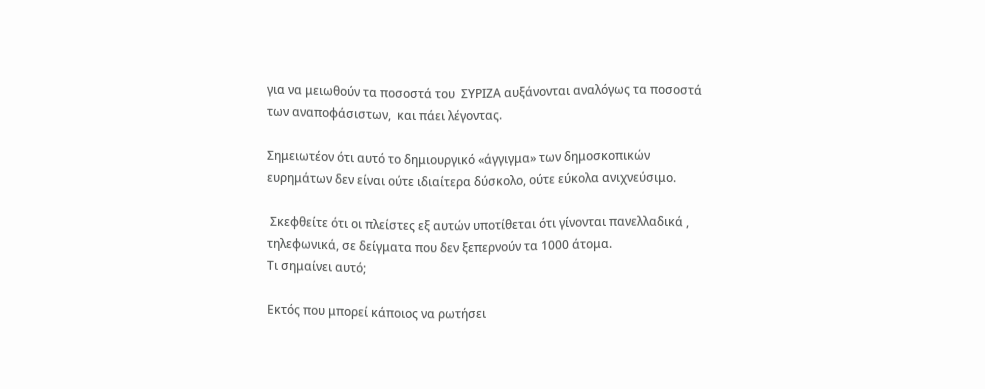για να μειωθούν τα ποσοστά του  ΣΥΡΙΖΑ αυξάνονται αναλόγως τα ποσοστά των αναποφάσιστων,  και πάει λέγοντας.

Σημειωτέον ότι αυτό το δημιουργικό «άγγιγμα» των δημοσκοπικών ευρημάτων δεν είναι ούτε ιδιαίτερα δύσκολο, ούτε εύκολα ανιχνεύσιμο.

 Σκεφθείτε ότι οι πλείστες εξ αυτών υποτίθεται ότι γίνονται πανελλαδικά , τηλεφωνικά, σε δείγματα που δεν ξεπερνούν τα 1000 άτομα.
Τι σημαίνει αυτό;

Εκτός που μπορεί κάποιος να ρωτήσει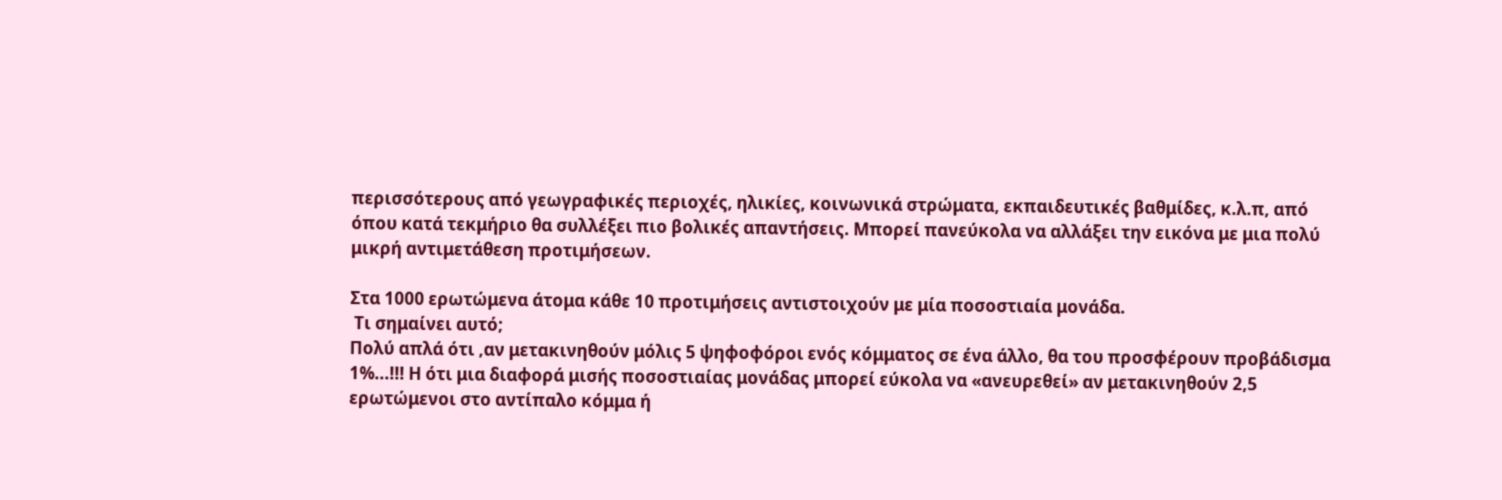περισσότερους από γεωγραφικές περιοχές, ηλικίες, κοινωνικά στρώματα, εκπαιδευτικές βαθμίδες, κ.λ.π, από όπου κατά τεκμήριο θα συλλέξει πιο βολικές απαντήσεις. Μπορεί πανεύκολα να αλλάξει την εικόνα με μια πολύ μικρή αντιμετάθεση προτιμήσεων.

Στα 1000 ερωτώμενα άτομα κάθε 10 προτιμήσεις αντιστοιχούν με μία ποσοστιαία μονάδα.
 Τι σημαίνει αυτό;
Πολύ απλά ότι ,αν μετακινηθούν μόλις 5 ψηφοφόροι ενός κόμματος σε ένα άλλο, θα του προσφέρουν προβάδισμα 1%...!!! Η ότι μια διαφορά μισής ποσοστιαίας μονάδας μπορεί εύκολα να «ανευρεθεί» αν μετακινηθούν 2,5 ερωτώμενοι στο αντίπαλο κόμμα ή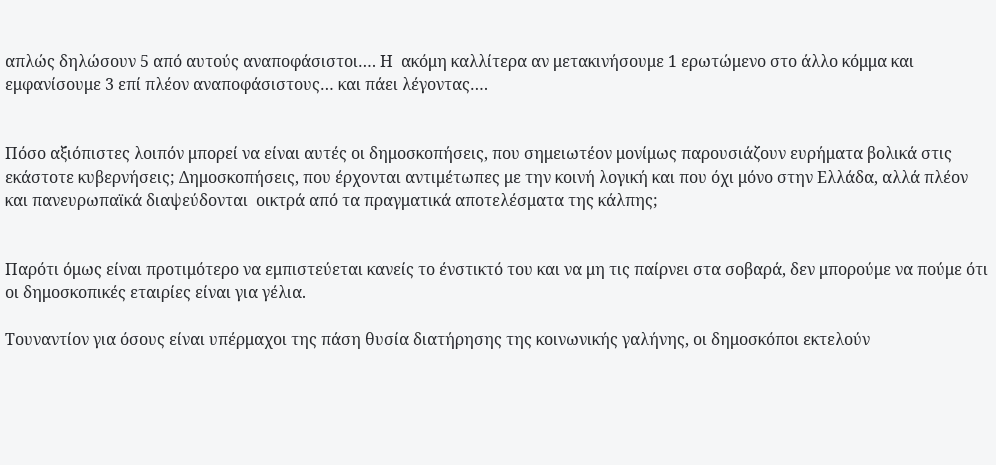απλώς δηλώσουν 5 από αυτούς αναποφάσιστοι…. Η  ακόμη καλλίτερα αν μετακινήσουμε 1 ερωτώμενο στο άλλο κόμμα και εμφανίσουμε 3 επί πλέον αναποφάσιστους… και πάει λέγοντας….


Πόσο αξιόπιστες λοιπόν μπορεί να είναι αυτές οι δημοσκοπήσεις, που σημειωτέον μονίμως παρουσιάζουν ευρήματα βολικά στις εκάστοτε κυβερνήσεις; Δημοσκοπήσεις, που έρχονται αντιμέτωπες με την κοινή λογική και που όχι μόνο στην Ελλάδα, αλλά πλέον και πανευρωπαϊκά διαψεύδονται  οικτρά από τα πραγματικά αποτελέσματα της κάλπης;


Παρότι όμως είναι προτιμότερο να εμπιστεύεται κανείς το ένστικτό του και να μη τις παίρνει στα σοβαρά, δεν μπορούμε να πούμε ότι οι δημοσκοπικές εταιρίες είναι για γέλια.

Τουναντίον για όσους είναι υπέρμαχοι της πάση θυσία διατήρησης της κοινωνικής γαλήνης, οι δημοσκόποι εκτελούν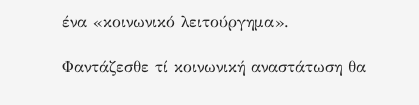ένα «κοινωνικό λειτούργημα».

Φαντάζεσθε τί κοινωνική αναστάτωση θα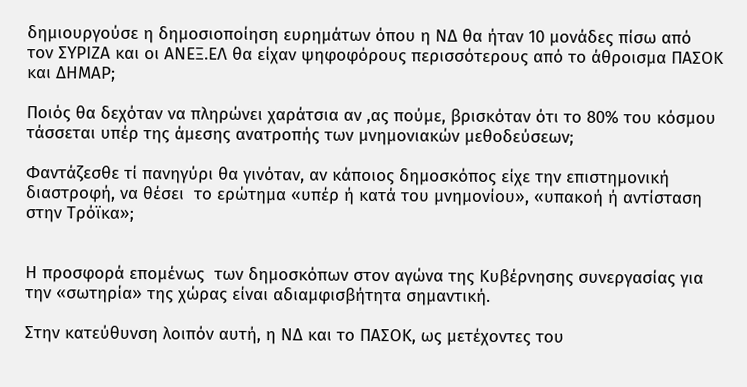δημιουργούσε η δημοσιοποίηση ευρημάτων όπου η ΝΔ θα ήταν 10 μονάδες πίσω από  τον ΣΥΡΙΖΑ και οι ΑΝΕΞ.ΕΛ θα είχαν ψηφοφόρους περισσότερους από το άθροισμα ΠΑΣΟΚ και ΔΗΜΑΡ;

Ποιός θα δεχόταν να πληρώνει χαράτσια αν ,ας πούμε, βρισκόταν ότι το 80% του κόσμου τάσσεται υπέρ της άμεσης ανατροπής των μνημονιακών μεθοδεύσεων;

Φαντάζεσθε τί πανηγύρι θα γινόταν, αν κάποιος δημοσκόπος είχε την επιστημονική διαστροφή, να θέσει  το ερώτημα «υπέρ ή κατά του μνημονίου», «υπακοή ή αντίσταση στην Τρόϊκα»;


Η προσφορά επομένως  των δημοσκόπων στον αγώνα της Κυβέρνησης συνεργασίας για την «σωτηρία» της χώρας είναι αδιαμφισβήτητα σημαντική.

Στην κατεύθυνση λοιπόν αυτή, η ΝΔ και το ΠΑΣΟΚ, ως μετέχοντες του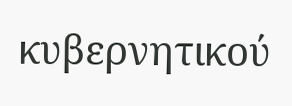κυβερνητικού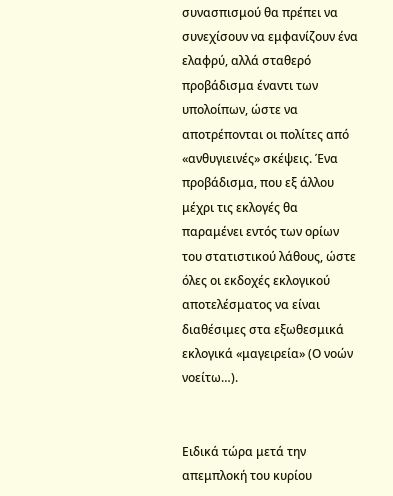συνασπισμού θα πρέπει να συνεχίσουν να εμφανίζουν ένα ελαφρύ, αλλά σταθερό προβάδισμα έναντι των υπολοίπων, ώστε να αποτρέπονται οι πολίτες από «ανθυγιεινές» σκέψεις. Ένα προβάδισμα, που εξ άλλου μέχρι τις εκλογές θα παραμένει εντός των ορίων του στατιστικού λάθους, ώστε όλες οι εκδοχές εκλογικού αποτελέσματος να είναι διαθέσιμες στα εξωθεσμικά εκλογικά «μαγειρεία» (Ο νοών νοείτω…).


Ειδικά τώρα μετά την απεμπλοκή του κυρίου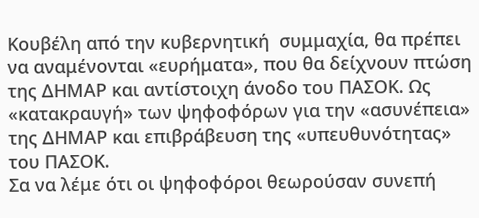Κουβέλη από την κυβερνητική  συμμαχία, θα πρέπει να αναμένονται «ευρήματα», που θα δείχνουν πτώση της ΔΗΜΑΡ και αντίστοιχη άνοδο του ΠΑΣΟΚ. Ως  «κατακραυγή» των ψηφοφόρων για την «ασυνέπεια» της ΔΗΜΑΡ και επιβράβευση της «υπευθυνότητας» του ΠΑΣΟΚ.
Σα να λέμε ότι οι ψηφοφόροι θεωρούσαν συνεπή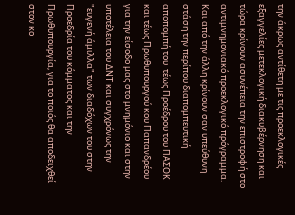την άκρως αντίθετη με τις προεκλογικές εξαγγελίες μετεκλογική διακυβέρνηση και τώρα κρίνουν ασυνέπεια την επιστροφή στο αντιμνημονιακό προεκλογικό πρόγραμμα.
Και από την άλλη κρίνουν σαν υπεύθυνη στάση την περίπου διαπομπευτική αποπομπή του  τέως Προέδρου του ΠΑΣΟΚ και τέως Πρωθυπουργού κου Παπανδρέου για την είσοδο μας στο μνημόνιο και στην υποτέλεια του ΔΝΤ και συγχρόνως την "ευγενή άμιλλα" των διαδόχων του στην Προεδρία του κόμματος και την Πρωθυπουργία, για το ποιός θα αποδειχθεί στον κο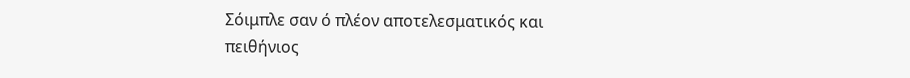Σόιμπλε σαν ό πλέον αποτελεσματικός και πειθήνιος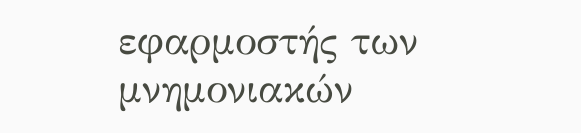εφαρμοστής των μνημονιακών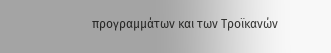προγραμμάτων και των Τροϊκανών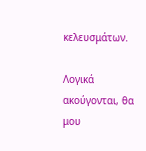κελευσμάτων.

Λογικά ακούγονται, θα μου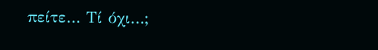πείτε… Τί όχι…;